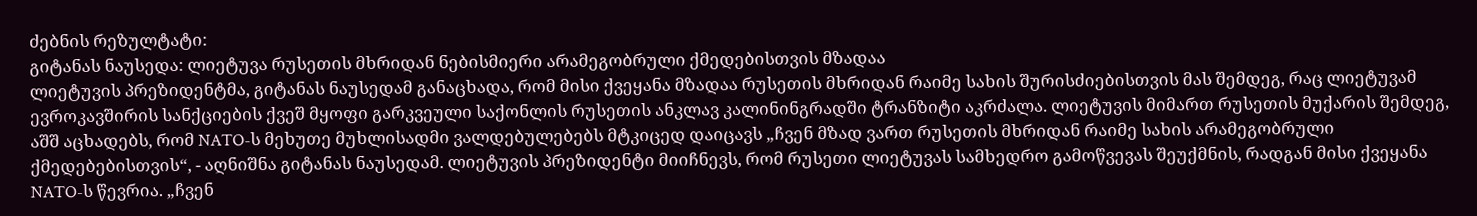ძებნის რეზულტატი:
გიტანას ნაუსედა: ლიეტუვა რუსეთის მხრიდან ნებისმიერი არამეგობრული ქმედებისთვის მზადაა
ლიეტუვის პრეზიდენტმა, გიტანას ნაუსედამ განაცხადა, რომ მისი ქვეყანა მზადაა რუსეთის მხრიდან რაიმე სახის შურისძიებისთვის მას შემდეგ, რაც ლიეტუვამ ევროკავშირის სანქციების ქვეშ მყოფი გარკვეული საქონლის რუსეთის ანკლავ კალინინგრადში ტრანზიტი აკრძალა. ლიეტუვის მიმართ რუსეთის მუქარის შემდეგ, აშშ აცხადებს, რომ NATO-ს მეხუთე მუხლისადმი ვალდებულებებს მტკიცედ დაიცავს „ჩვენ მზად ვართ რუსეთის მხრიდან რაიმე სახის არამეგობრული ქმედებებისთვის“, - აღნიშნა გიტანას ნაუსედამ. ლიეტუვის პრეზიდენტი მიიჩნევს, რომ რუსეთი ლიეტუვას სამხედრო გამოწვევას შეუქმნის, რადგან მისი ქვეყანა NATO-ს წევრია. „ჩვენ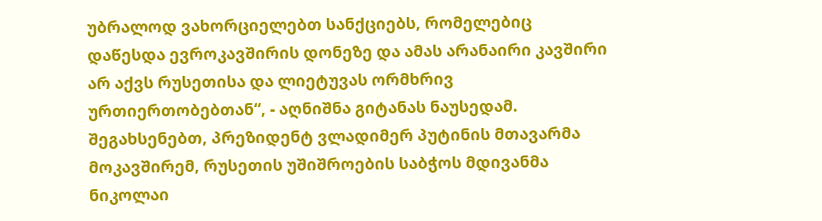უბრალოდ ვახორციელებთ სანქციებს, რომელებიც დაწესდა ევროკავშირის დონეზე და ამას არანაირი კავშირი არ აქვს რუსეთისა და ლიეტუვას ორმხრივ ურთიერთობებთან“, - აღნიშნა გიტანას ნაუსედამ. შეგახსენებთ, პრეზიდენტ ვლადიმერ პუტინის მთავარმა მოკავშირემ, რუსეთის უშიშროების საბჭოს მდივანმა ნიკოლაი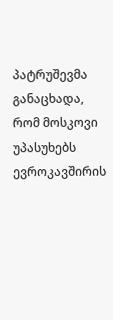პატრუშევმა განაცხადა, რომ მოსკოვი უპასუხებს ევროკავშირის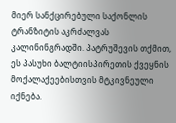მიერ სანქცირებული საქონლის ტრანზიტის აკრძალვას კალინინგრადში. პატრუშევის თქმით, ეს პასუხი ბალტიისპირეთის ქვეყნის მოქალაქეებისთვის მტკივნეული იქნება.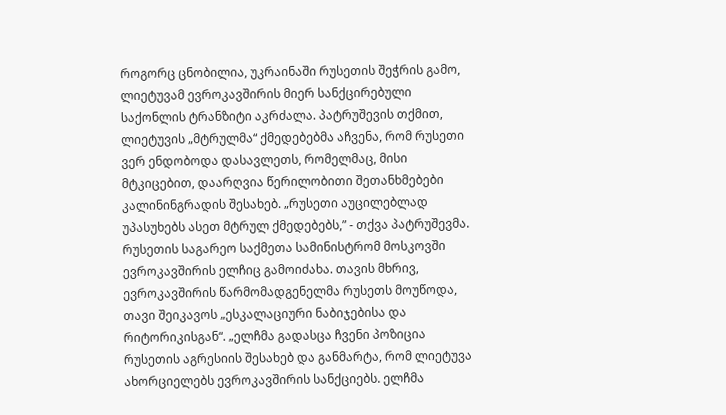როგორც ცნობილია, უკრაინაში რუსეთის შეჭრის გამო, ლიეტუვამ ევროკავშირის მიერ სანქცირებული საქონლის ტრანზიტი აკრძალა. პატრუშევის თქმით, ლიეტუვის „მტრულმა“ ქმედებებმა აჩვენა, რომ რუსეთი ვერ ენდობოდა დასავლეთს, რომელმაც, მისი მტკიცებით, დაარღვია წერილობითი შეთანხმებები კალინინგრადის შესახებ. „რუსეთი აუცილებლად უპასუხებს ასეთ მტრულ ქმედებებს,” - თქვა პატრუშევმა. რუსეთის საგარეო საქმეთა სამინისტრომ მოსკოვში ევროკავშირის ელჩიც გამოიძახა. თავის მხრივ, ევროკავშირის წარმომადგენელმა რუსეთს მოუწოდა, თავი შეიკავოს „ესკალაციური ნაბიჯებისა და რიტორიკისგან“. „ელჩმა გადასცა ჩვენი პოზიცია რუსეთის აგრესიის შესახებ და განმარტა, რომ ლიეტუვა ახორციელებს ევროკავშირის სანქციებს. ელჩმა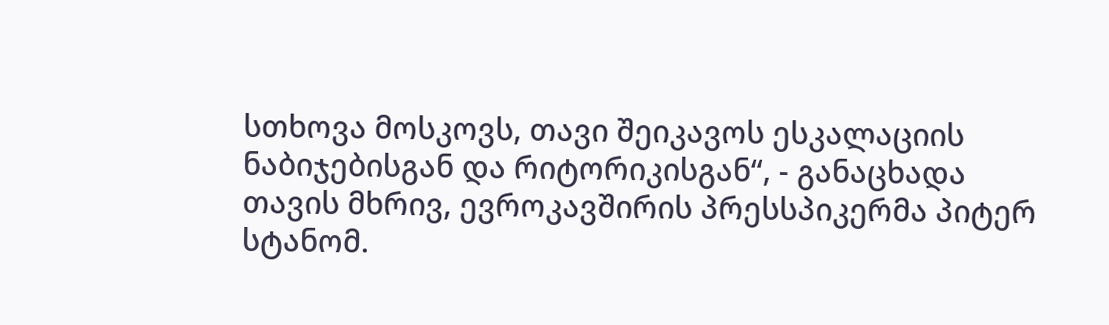სთხოვა მოსკოვს, თავი შეიკავოს ესკალაციის ნაბიჯებისგან და რიტორიკისგან“, - განაცხადა თავის მხრივ, ევროკავშირის პრესსპიკერმა პიტერ სტანომ.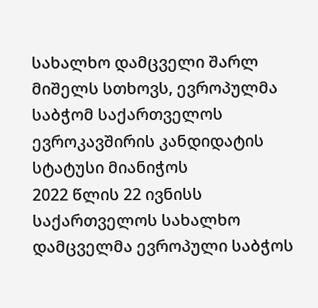სახალხო დამცველი შარლ მიშელს სთხოვს, ევროპულმა საბჭომ საქართველოს ევროკავშირის კანდიდატის სტატუსი მიანიჭოს
2022 წლის 22 ივნისს საქართველოს სახალხო დამცველმა ევროპული საბჭოს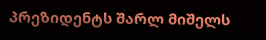პრეზიდენტს შარლ მიშელს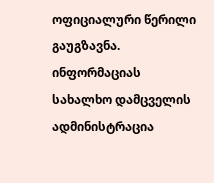ოფიციალური წერილი გაუგზავნა. ინფორმაციას სახალხო დამცველის ადმინისტრაცია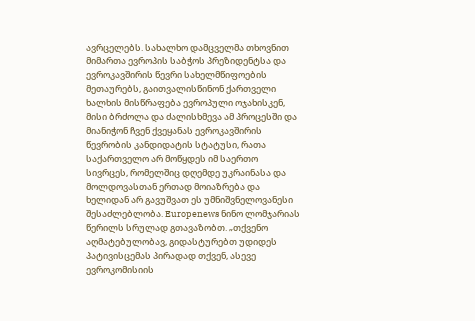ავრცელებს. სახალხო დამცველმა თხოვნით მიმართა ევროპის საბჭოს პრეზიდენტსა და ევროკავშირის წევრი სახელმწიფოების მეთაურებს, გაითვალისწინონ ქართველი ხალხის მისწრაფება ევროპული ოჯახისკენ, მისი ბრძოლა და ძალისხმევა ამ პროცესში და მიანიჭონ ჩვენ ქვეყანას ევროკავშირის წევრობის კანდიდატის სტატუსი, რათა საქართველო არ მოწყდეს იმ საერთო სივრცეს, რომელშიც დღემდე უკრაინასა და მოლდოვასთან ერთად მოიაზრება და ხელიდან არ გავუშვათ ეს უმნიშვნელოვანესი შესაძლებლობა. Europenews ნინო ლომჯარიას წერილს სრულად გთავაზობთ. „თქვენო აღმატებულობავ, გიდასტურებთ უდიდეს პატივისცემას პირადად თქვენ, ასევე ევროკომისიის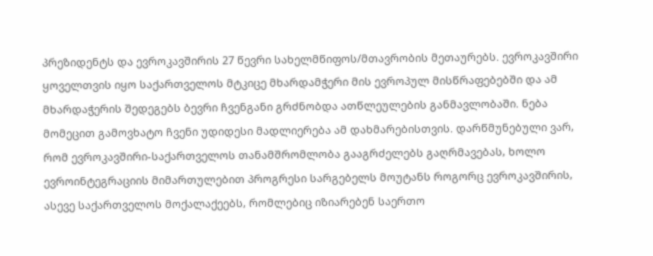პრეზიდენტს და ევროკავშირის 27 წევრი სახელმწიფოს/მთავრობის მეთაურებს. ევროკავშირი ყოველთვის იყო საქართველოს მტკიცე მხარდამჭერი მის ევროპულ მისწრაფებებში და ამ მხარდაჭერის შედეგებს ბევრი ჩვენგანი გრძნობდა ათწლეულების განმავლობაში. ნება მომეცით გამოვხატო ჩვენი უდიდესი მადლიერება ამ დახმარებისთვის. დარწმუნებული ვარ, რომ ევროკავშირი-საქართველოს თანამშრომლობა გააგრძელებს გაღრმავებას, ხოლო ევროინტეგრაციის მიმართულებით პროგრესი სარგებელს მოუტანს როგორც ევროკავშირის, ასევე საქართველოს მოქალაქეებს, რომლებიც იზიარებენ საერთო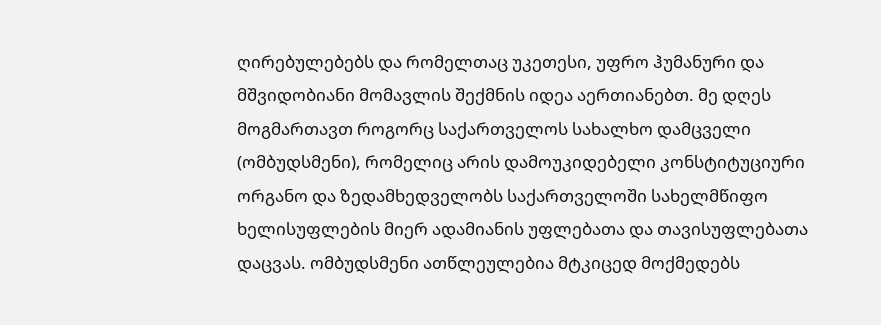ღირებულებებს და რომელთაც უკეთესი, უფრო ჰუმანური და მშვიდობიანი მომავლის შექმნის იდეა აერთიანებთ. მე დღეს მოგმართავთ როგორც საქართველოს სახალხო დამცველი (ომბუდსმენი), რომელიც არის დამოუკიდებელი კონსტიტუციური ორგანო და ზედამხედველობს საქართველოში სახელმწიფო ხელისუფლების მიერ ადამიანის უფლებათა და თავისუფლებათა დაცვას. ომბუდსმენი ათწლეულებია მტკიცედ მოქმედებს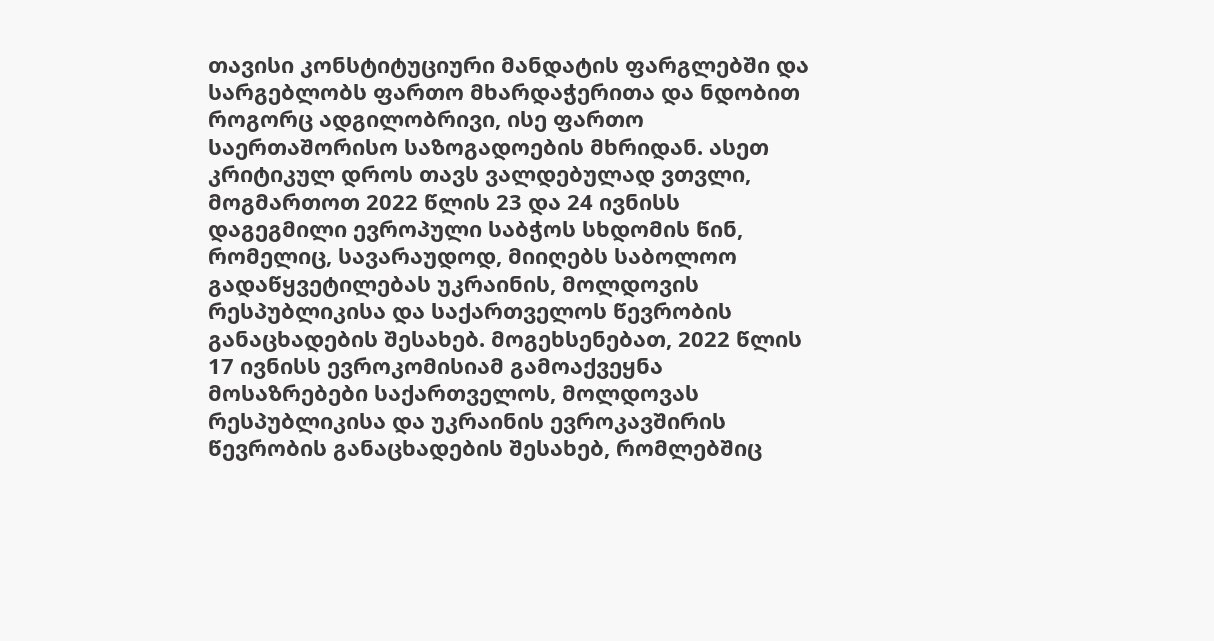თავისი კონსტიტუციური მანდატის ფარგლებში და სარგებლობს ფართო მხარდაჭერითა და ნდობით როგორც ადგილობრივი, ისე ფართო საერთაშორისო საზოგადოების მხრიდან. ასეთ კრიტიკულ დროს თავს ვალდებულად ვთვლი, მოგმართოთ 2022 წლის 23 და 24 ივნისს დაგეგმილი ევროპული საბჭოს სხდომის წინ, რომელიც, სავარაუდოდ, მიიღებს საბოლოო გადაწყვეტილებას უკრაინის, მოლდოვის რესპუბლიკისა და საქართველოს წევრობის განაცხადების შესახებ. მოგეხსენებათ, 2022 წლის 17 ივნისს ევროკომისიამ გამოაქვეყნა მოსაზრებები საქართველოს, მოლდოვას რესპუბლიკისა და უკრაინის ევროკავშირის წევრობის განაცხადების შესახებ, რომლებშიც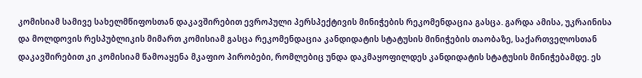კომისიამ სამივე სახელმწიფოსთან დაკავშირებით ევროპული პერსპექტივის მინიჭების რეკომენდაცია გასცა. გარდა ამისა, უკრაინისა და მოლდოვის რესპუბლიკის მიმართ კომისიამ გასცა რეკომენდაცია კანდიდატის სტატუსის მინიჭების თაობაზე, საქართველოსთან დაკავშირებით კი კომისიამ წამოაყენა მკაფიო პირობები, რომლებიც უნდა დაკმაყოფილდეს კანდიდატის სტატუსის მინიჭებამდე. ეს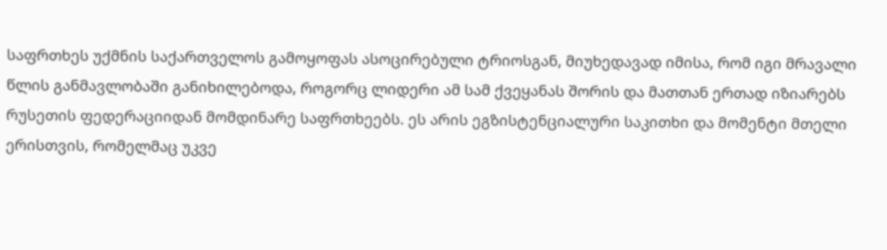საფრთხეს უქმნის საქართველოს გამოყოფას ასოცირებული ტრიოსგან, მიუხედავად იმისა, რომ იგი მრავალი წლის განმავლობაში განიხილებოდა, როგორც ლიდერი ამ სამ ქვეყანას შორის და მათთან ერთად იზიარებს რუსეთის ფედერაციიდან მომდინარე საფრთხეებს. ეს არის ეგზისტენციალური საკითხი და მომენტი მთელი ერისთვის, რომელმაც უკვე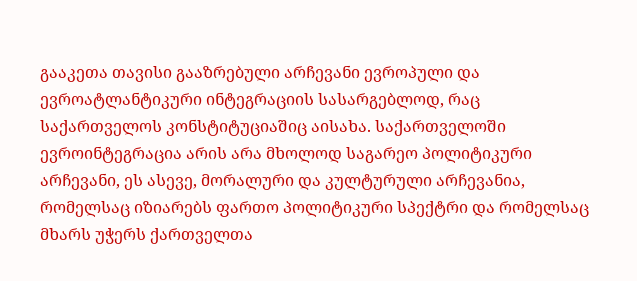გააკეთა თავისი გააზრებული არჩევანი ევროპული და ევროატლანტიკური ინტეგრაციის სასარგებლოდ, რაც საქართველოს კონსტიტუციაშიც აისახა. საქართველოში ევროინტეგრაცია არის არა მხოლოდ საგარეო პოლიტიკური არჩევანი, ეს ასევე, მორალური და კულტურული არჩევანია, რომელსაც იზიარებს ფართო პოლიტიკური სპექტრი და რომელსაც მხარს უჭერს ქართველთა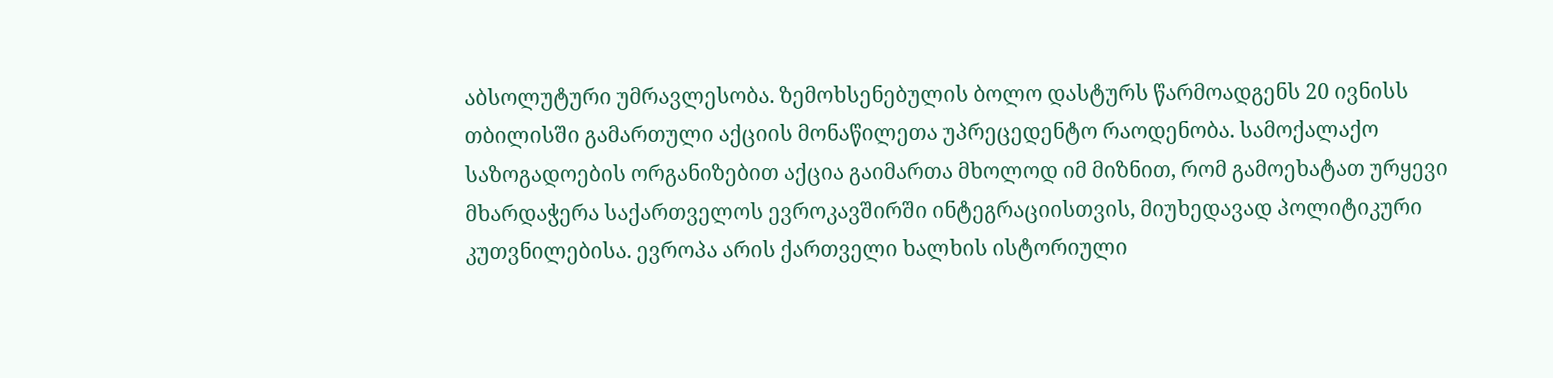აბსოლუტური უმრავლესობა. ზემოხსენებულის ბოლო დასტურს წარმოადგენს 20 ივნისს თბილისში გამართული აქციის მონაწილეთა უპრეცედენტო რაოდენობა. სამოქალაქო საზოგადოების ორგანიზებით აქცია გაიმართა მხოლოდ იმ მიზნით, რომ გამოეხატათ ურყევი მხარდაჭერა საქართველოს ევროკავშირში ინტეგრაციისთვის, მიუხედავად პოლიტიკური კუთვნილებისა. ევროპა არის ქართველი ხალხის ისტორიული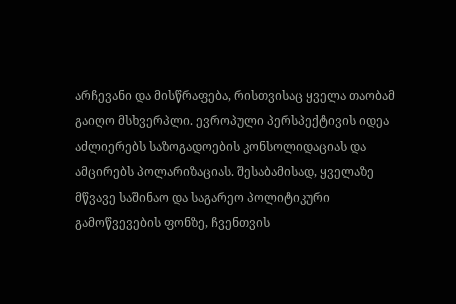არჩევანი და მისწრაფება, რისთვისაც ყველა თაობამ გაიღო მსხვერპლი. ევროპული პერსპექტივის იდეა აძლიერებს საზოგადოების კონსოლიდაციას და ამცირებს პოლარიზაციას. შესაბამისად, ყველაზე მწვავე საშინაო და საგარეო პოლიტიკური გამოწვევების ფონზე, ჩვენთვის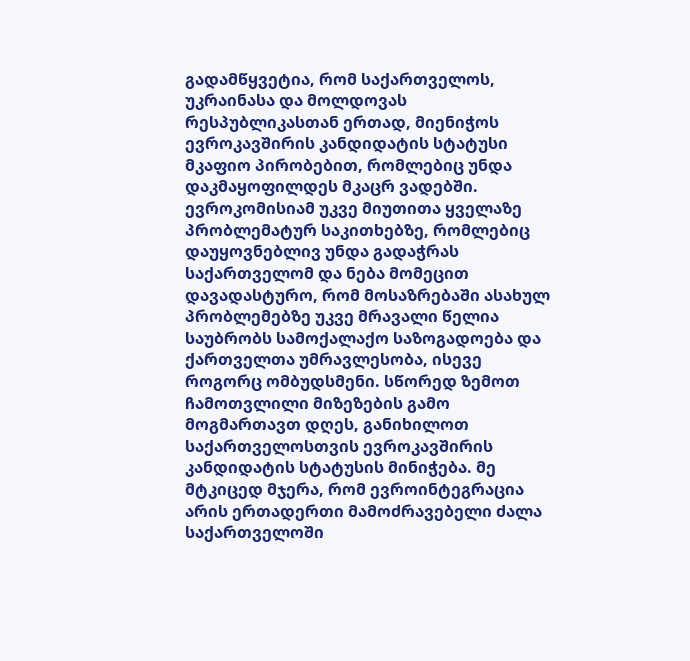გადამწყვეტია, რომ საქართველოს, უკრაინასა და მოლდოვას რესპუბლიკასთან ერთად, მიენიჭოს ევროკავშირის კანდიდატის სტატუსი მკაფიო პირობებით, რომლებიც უნდა დაკმაყოფილდეს მკაცრ ვადებში. ევროკომისიამ უკვე მიუთითა ყველაზე პრობლემატურ საკითხებზე, რომლებიც დაუყოვნებლივ უნდა გადაჭრას საქართველომ და ნება მომეცით დავადასტურო, რომ მოსაზრებაში ასახულ პრობლემებზე უკვე მრავალი წელია საუბრობს სამოქალაქო საზოგადოება და ქართველთა უმრავლესობა, ისევე როგორც ომბუდსმენი. სწორედ ზემოთ ჩამოთვლილი მიზეზების გამო მოგმართავთ დღეს, განიხილოთ საქართველოსთვის ევროკავშირის კანდიდატის სტატუსის მინიჭება. მე მტკიცედ მჯერა, რომ ევროინტეგრაცია არის ერთადერთი მამოძრავებელი ძალა საქართველოში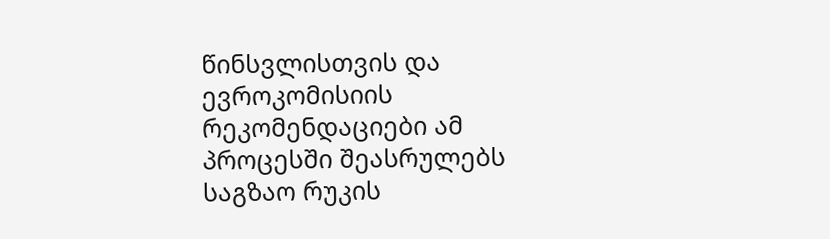წინსვლისთვის და ევროკომისიის რეკომენდაციები ამ პროცესში შეასრულებს საგზაო რუკის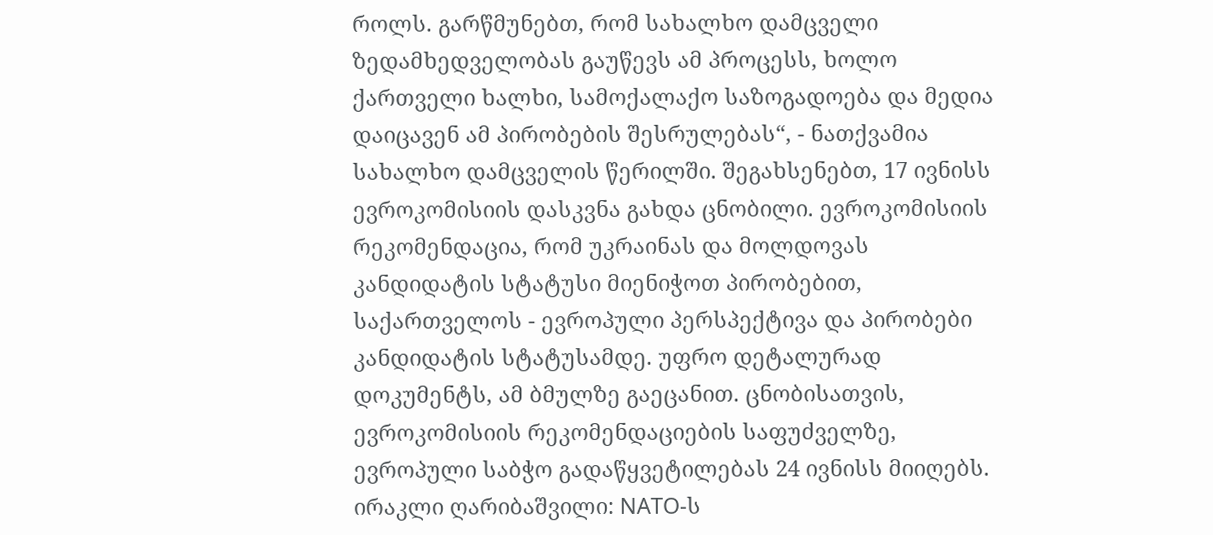როლს. გარწმუნებთ, რომ სახალხო დამცველი ზედამხედველობას გაუწევს ამ პროცესს, ხოლო ქართველი ხალხი, სამოქალაქო საზოგადოება და მედია დაიცავენ ამ პირობების შესრულებას“, - ნათქვამია სახალხო დამცველის წერილში. შეგახსენებთ, 17 ივნისს ევროკომისიის დასკვნა გახდა ცნობილი. ევროკომისიის რეკომენდაცია, რომ უკრაინას და მოლდოვას კანდიდატის სტატუსი მიენიჭოთ პირობებით, საქართველოს - ევროპული პერსპექტივა და პირობები კანდიდატის სტატუსამდე. უფრო დეტალურად დოკუმენტს, ამ ბმულზე გაეცანით. ცნობისათვის, ევროკომისიის რეკომენდაციების საფუძველზე, ევროპული საბჭო გადაწყვეტილებას 24 ივნისს მიიღებს.
ირაკლი ღარიბაშვილი: NATO-ს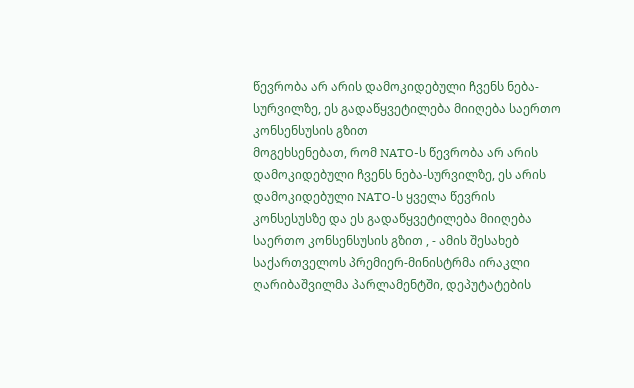წევრობა არ არის დამოკიდებული ჩვენს ნება-სურვილზე, ეს გადაწყვეტილება მიიღება საერთო კონსენსუსის გზით
მოგეხსენებათ, რომ NATO-ს წევრობა არ არის დამოკიდებული ჩვენს ნება-სურვილზე, ეს არის დამოკიდებული NATO-ს ყველა წევრის კონსესუსზე და ეს გადაწყვეტილება მიიღება საერთო კონსენსუსის გზით , - ამის შესახებ საქართველოს პრემიერ-მინისტრმა ირაკლი ღარიბაშვილმა პარლამენტში, დეპუტატების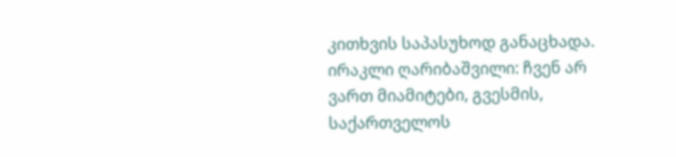კითხვის საპასუხოდ განაცხადა. ირაკლი ღარიბაშვილი: ჩვენ არ ვართ მიამიტები, გვესმის, საქართველოს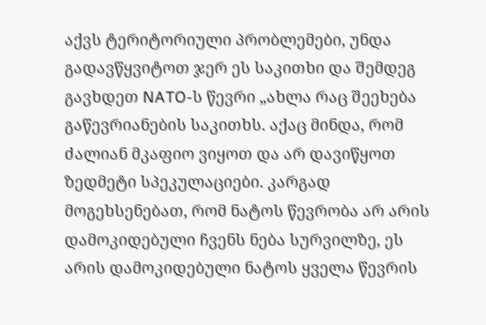აქვს ტერიტორიული პრობლემები, უნდა გადავწყვიტოთ ჯერ ეს საკითხი და შემდეგ გავხდეთ NATO-ს წევრი „ახლა რაც შეეხება გაწევრიანების საკითხს. აქაც მინდა, რომ ძალიან მკაფიო ვიყოთ და არ დავიწყოთ ზედმეტი სპეკულაციები. კარგად მოგეხსენებათ, რომ ნატოს წევრობა არ არის დამოკიდებული ჩვენს ნება სურვილზე, ეს არის დამოკიდებული ნატოს ყველა წევრის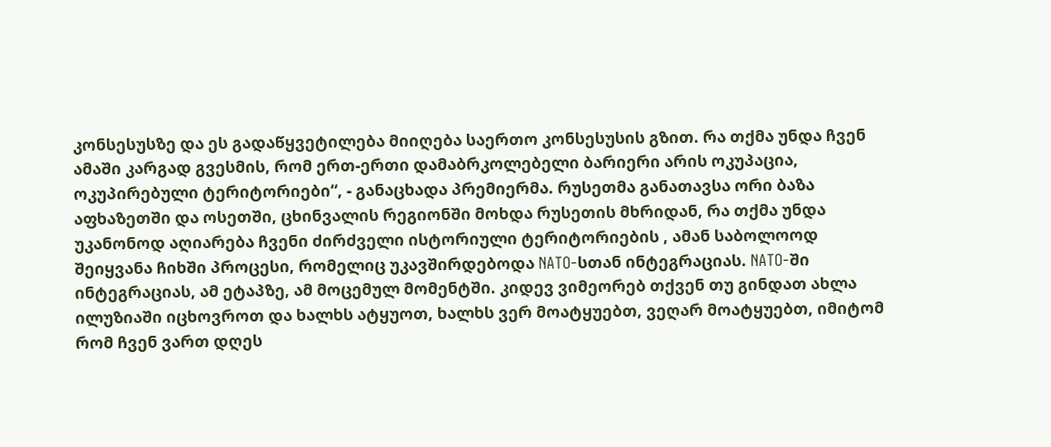კონსესუსზე და ეს გადაწყვეტილება მიიღება საერთო კონსესუსის გზით. რა თქმა უნდა ჩვენ ამაში კარგად გვესმის, რომ ერთ-ერთი დამაბრკოლებელი ბარიერი არის ოკუპაცია, ოკუპირებული ტერიტორიები“, - განაცხადა პრემიერმა. რუსეთმა განათავსა ორი ბაზა აფხაზეთში და ოსეთში, ცხინვალის რეგიონში მოხდა რუსეთის მხრიდან, რა თქმა უნდა უკანონოდ აღიარება ჩვენი ძირძველი ისტორიული ტერიტორიების , ამან საბოლოოდ შეიყვანა ჩიხში პროცესი, რომელიც უკავშირდებოდა NATO-სთან ინტეგრაციას. NATO-ში ინტეგრაციას, ამ ეტაპზე, ამ მოცემულ მომენტში. კიდევ ვიმეორებ თქვენ თუ გინდათ ახლა ილუზიაში იცხოვროთ და ხალხს ატყუოთ, ხალხს ვერ მოატყუებთ, ვეღარ მოატყუებთ, იმიტომ რომ ჩვენ ვართ დღეს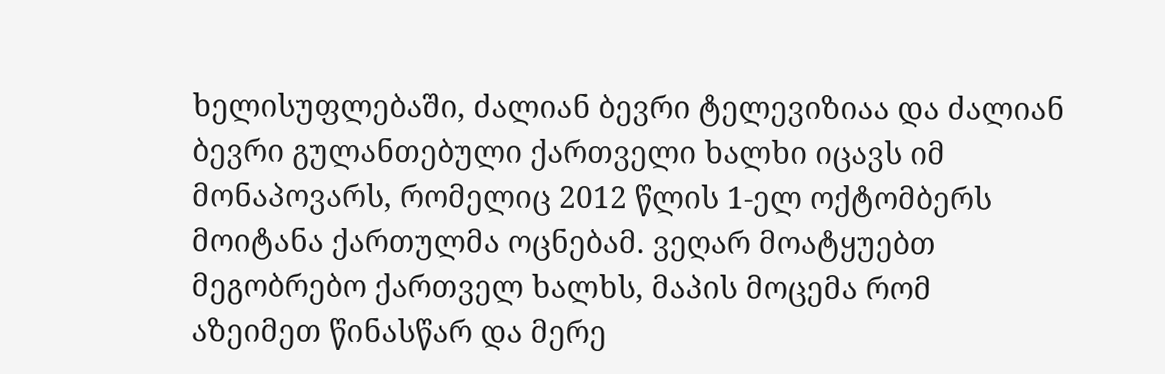ხელისუფლებაში, ძალიან ბევრი ტელევიზიაა და ძალიან ბევრი გულანთებული ქართველი ხალხი იცავს იმ მონაპოვარს, რომელიც 2012 წლის 1-ელ ოქტომბერს მოიტანა ქართულმა ოცნებამ. ვეღარ მოატყუებთ მეგობრებო ქართველ ხალხს, მაპის მოცემა რომ აზეიმეთ წინასწარ და მერე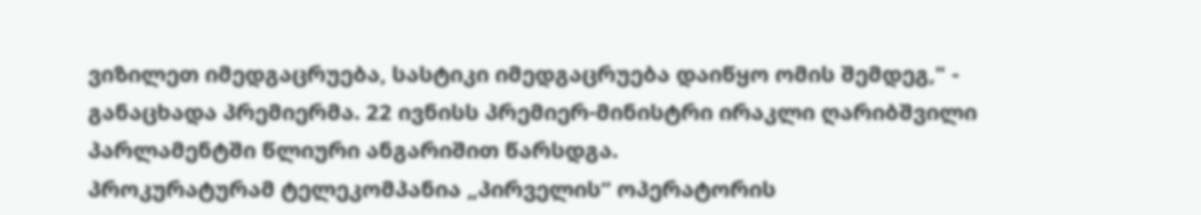ვიზილეთ იმედგაცრუება, სასტიკი იმედგაცრუება დაიწყო ომის შემდეგ," - განაცხადა პრემიერმა. 22 ივნისს პრემიერ-მინისტრი ირაკლი ღარიბშვილი პარლამენტში წლიური ანგარიშით წარსდგა.
პროკურატურამ ტელეკომპანია „პირველის“ ოპერატორის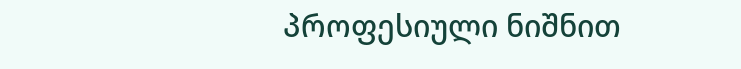პროფესიული ნიშნით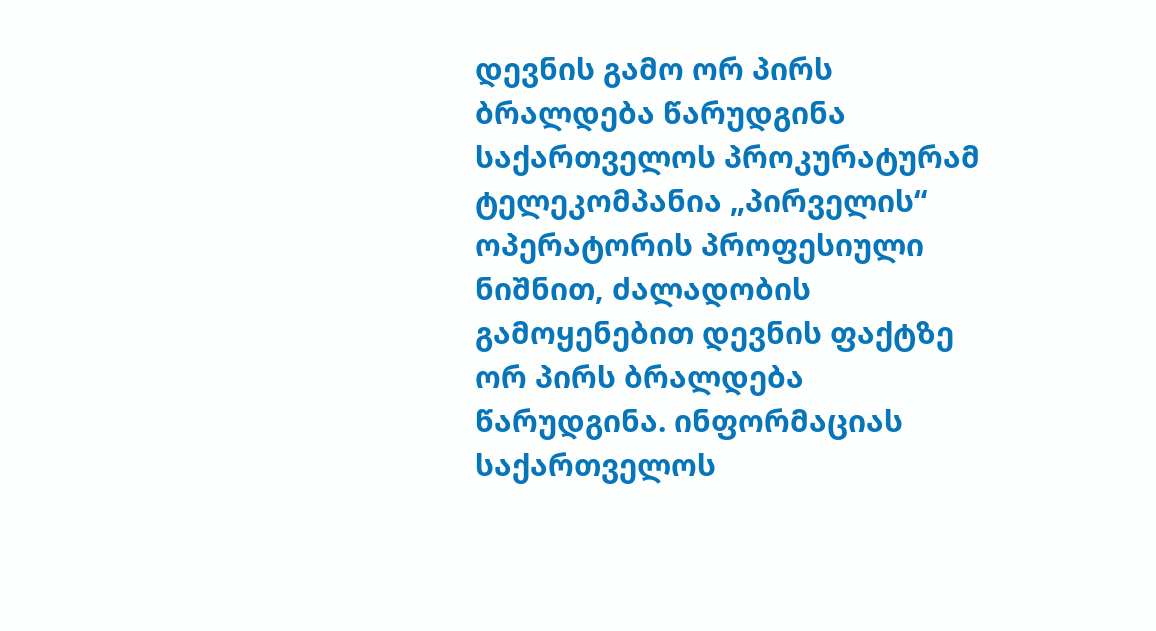დევნის გამო ორ პირს ბრალდება წარუდგინა
საქართველოს პროკურატურამ ტელეკომპანია „პირველის“ ოპერატორის პროფესიული ნიშნით, ძალადობის გამოყენებით დევნის ფაქტზე ორ პირს ბრალდება წარუდგინა. ინფორმაციას საქართველოს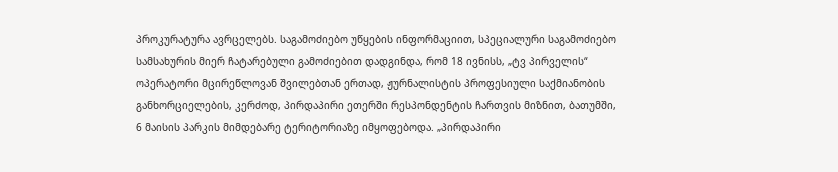პროკურატურა ავრცელებს. საგამოძიებო უწყების ინფორმაციით, სპეციალური საგამოძიებო სამსახურის მიერ ჩატარებული გამოძიებით დადგინდა, რომ 18 ივნისს, „ტვ პირველის“ ოპერატორი მცირეწლოვან შვილებთან ერთად, ჟურნალისტის პროფესიული საქმიანობის განხორციელების, კერძოდ, პირდაპირი ეთერში რესპონდენტის ჩართვის მიზნით, ბათუმში, 6 მაისის პარკის მიმდებარე ტერიტორიაზე იმყოფებოდა. „პირდაპირი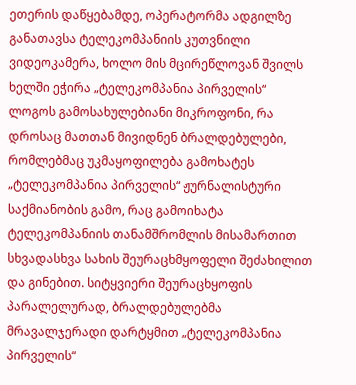ეთერის დაწყებამდე, ოპერატორმა ადგილზე განათავსა ტელეკომპანიის კუთვნილი ვიდეოკამერა, ხოლო მის მცირეწლოვან შვილს ხელში ეჭირა „ტელეკომპანია პირველის“ ლოგოს გამოსახულებიანი მიკროფონი, რა დროსაც მათთან მივიდნენ ბრალდებულები, რომლებმაც უკმაყოფილება გამოხატეს „ტელეკომპანია პირველის“ ჟურნალისტური საქმიანობის გამო, რაც გამოიხატა ტელეკომპანიის თანამშრომლის მისამართით სხვადასხვა სახის შეურაცხმყოფელი შეძახილით და გინებით. სიტყვიერი შეურაცხყოფის პარალელურად, ბრალდებულებმა მრავალჯერადი დარტყმით „ტელეკომპანია პირველის“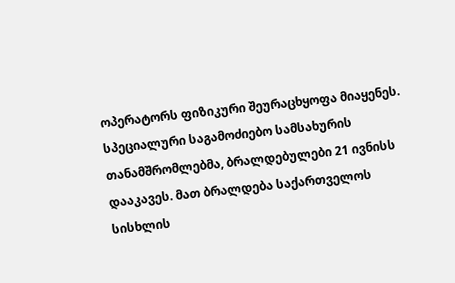ოპერატორს ფიზიკური შეურაცხყოფა მიაყენეს. სპეციალური საგამოძიებო სამსახურის თანამშრომლებმა, ბრალდებულები 21 ივნისს დააკავეს. მათ ბრალდება საქართველოს სისხლის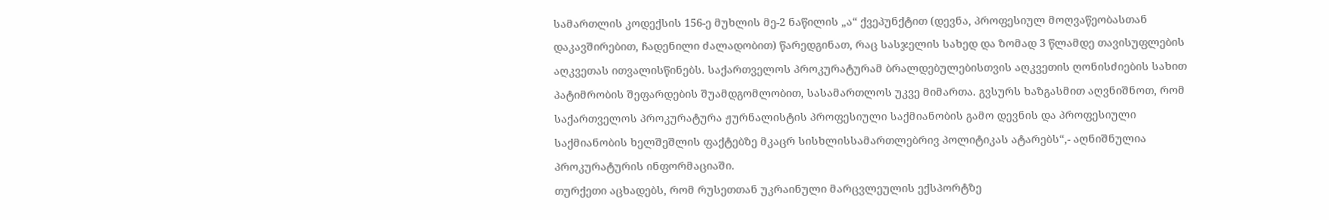სამართლის კოდექსის 156-ე მუხლის მე-2 ნაწილის „ა“ ქვეპუნქტით (დევნა, პროფესიულ მოღვაწეობასთან დაკავშირებით, ჩადენილი ძალადობით) წარედგინათ, რაც სასჯელის სახედ და ზომად 3 წლამდე თავისუფლების აღკვეთას ითვალისწინებს. საქართველოს პროკურატურამ ბრალდებულებისთვის აღკვეთის ღონისძიების სახით პატიმრობის შეფარდების შუამდგომლობით, სასამართლოს უკვე მიმართა. გვსურს ხაზგასმით აღვნიშნოთ, რომ საქართველოს პროკურატურა ჟურნალისტის პროფესიული საქმიანობის გამო დევნის და პროფესიული საქმიანობის ხელშეშლის ფაქტებზე მკაცრ სისხლისსამართლებრივ პოლიტიკას ატარებს“,- აღნიშნულია პროკურატურის ინფორმაციაში.
თურქეთი აცხადებს, რომ რუსეთთან უკრაინული მარცვლეულის ექსპორტზე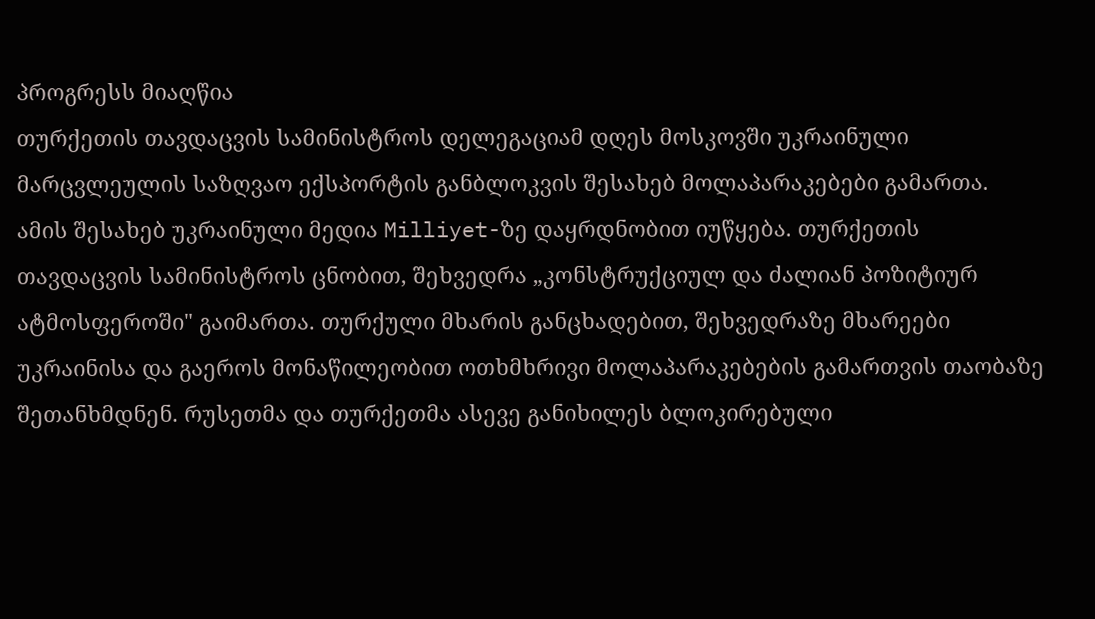პროგრესს მიაღწია
თურქეთის თავდაცვის სამინისტროს დელეგაციამ დღეს მოსკოვში უკრაინული მარცვლეულის საზღვაო ექსპორტის განბლოკვის შესახებ მოლაპარაკებები გამართა. ამის შესახებ უკრაინული მედია Milliyet-ზე დაყრდნობით იუწყება. თურქეთის თავდაცვის სამინისტროს ცნობით, შეხვედრა „კონსტრუქციულ და ძალიან პოზიტიურ ატმოსფეროში" გაიმართა. თურქული მხარის განცხადებით, შეხვედრაზე მხარეები უკრაინისა და გაეროს მონაწილეობით ოთხმხრივი მოლაპარაკებების გამართვის თაობაზე შეთანხმდნენ. რუსეთმა და თურქეთმა ასევე განიხილეს ბლოკირებული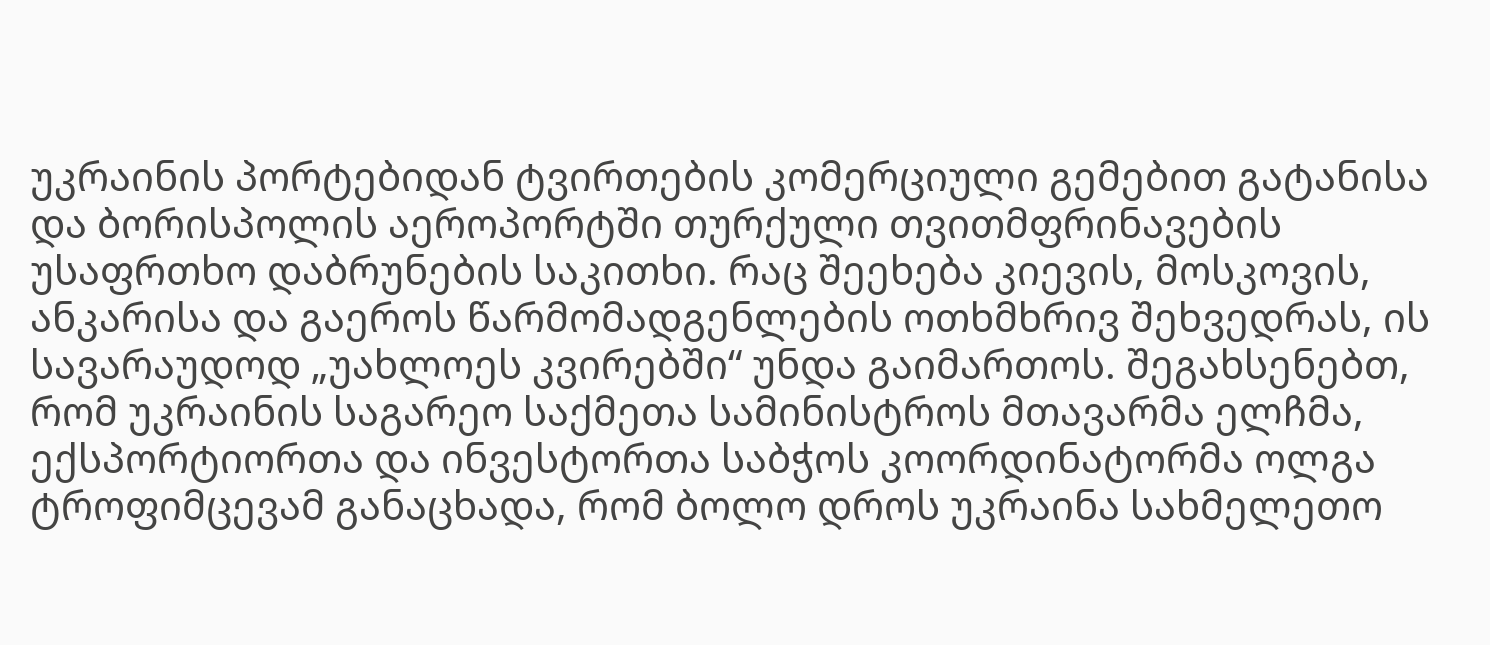უკრაინის პორტებიდან ტვირთების კომერციული გემებით გატანისა და ბორისპოლის აეროპორტში თურქული თვითმფრინავების უსაფრთხო დაბრუნების საკითხი. რაც შეეხება კიევის, მოსკოვის, ანკარისა და გაეროს წარმომადგენლების ოთხმხრივ შეხვედრას, ის სავარაუდოდ „უახლოეს კვირებში“ უნდა გაიმართოს. შეგახსენებთ, რომ უკრაინის საგარეო საქმეთა სამინისტროს მთავარმა ელჩმა, ექსპორტიორთა და ინვესტორთა საბჭოს კოორდინატორმა ოლგა ტროფიმცევამ განაცხადა, რომ ბოლო დროს უკრაინა სახმელეთო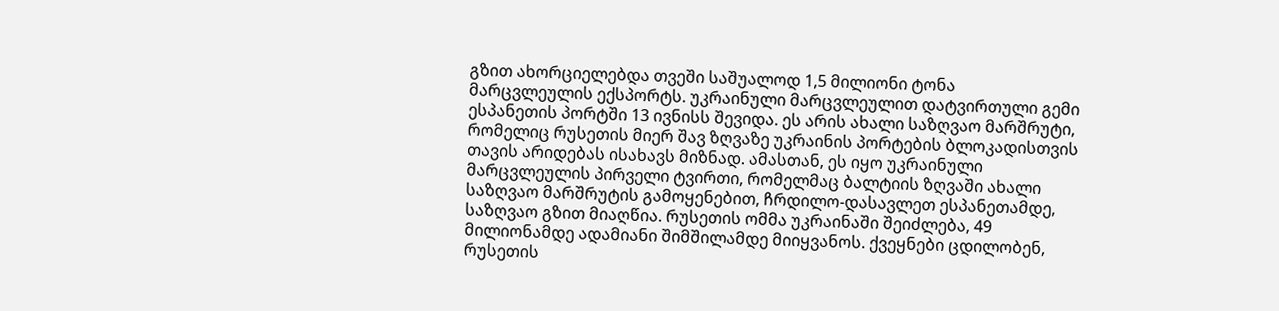გზით ახორციელებდა თვეში საშუალოდ 1,5 მილიონი ტონა მარცვლეულის ექსპორტს. უკრაინული მარცვლეულით დატვირთული გემი ესპანეთის პორტში 13 ივნისს შევიდა. ეს არის ახალი საზღვაო მარშრუტი, რომელიც რუსეთის მიერ შავ ზღვაზე უკრაინის პორტების ბლოკადისთვის თავის არიდებას ისახავს მიზნად. ამასთან, ეს იყო უკრაინული მარცვლეულის პირველი ტვირთი, რომელმაც ბალტიის ზღვაში ახალი საზღვაო მარშრუტის გამოყენებით, ჩრდილო-დასავლეთ ესპანეთამდე, საზღვაო გზით მიაღწია. რუსეთის ომმა უკრაინაში შეიძლება, 49 მილიონამდე ადამიანი შიმშილამდე მიიყვანოს. ქვეყნები ცდილობენ, რუსეთის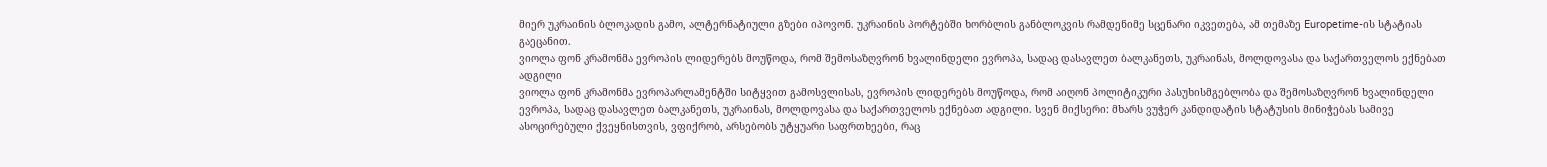მიერ უკრაინის ბლოკადის გამო, ალტერნატიული გზები იპოვონ. უკრაინის პორტებში ხორბლის განბლოკვის რამდენიმე სცენარი იკვეთება, ამ თემაზე Europetime-ის სტატიას გაეცანით.
ვიოლა ფონ კრამონმა ევროპის ლიდერებს მოუწოდა, რომ შემოსაზღვრონ ხვალინდელი ევროპა, სადაც დასავლეთ ბალკანეთს, უკრაინას, მოლდოვასა და საქართველოს ექნებათ ადგილი
ვიოლა ფონ კრამონმა ევროპარლამენტში სიტყვით გამოსვლისას, ევროპის ლიდერებს მოუწოდა, რომ აიღონ პოლიტიკური პასუხისმგებლობა და შემოსაზღვრონ ხვალინდელი ევროპა, სადაც დასავლეთ ბალკანეთს, უკრაინას, მოლდოვასა და საქართველოს ექნებათ ადგილი. სვენ მიქსერი: მხარს ვუჭერ კანდიდატის სტატუსის მინიჭებას სამივე ასოცირებული ქვეყნისთვის, ვფიქრობ, არსებობს უტყუარი საფრთხეები, რაც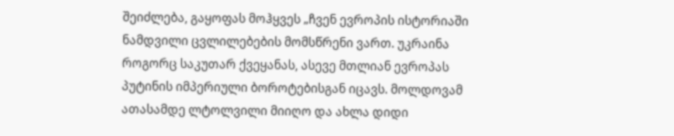შეიძლება, გაყოფას მოჰყვეს „ჩვენ ევროპის ისტორიაში ნამდვილი ცვლილებების მომსწრენი ვართ. უკრაინა როგორც საკუთარ ქვეყანას, ასევე მთლიან ევროპას პუტინის იმპერიული ბოროტებისგან იცავს. მოლდოვამ ათასამდე ლტოლვილი მიიღო და ახლა დიდი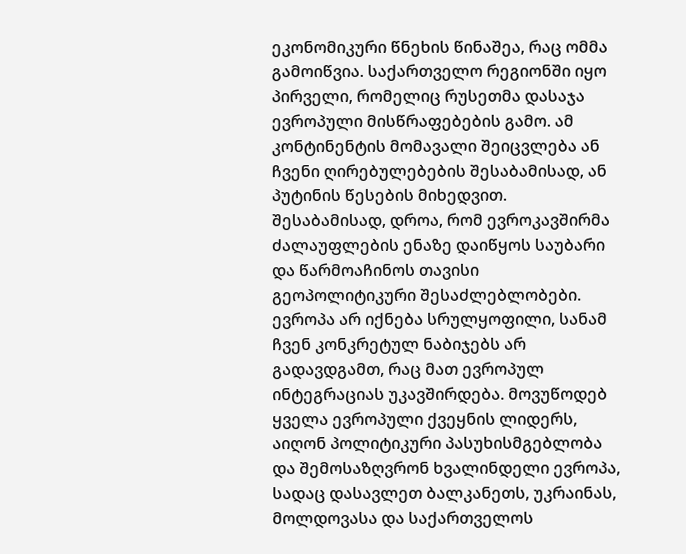ეკონომიკური წნეხის წინაშეა, რაც ომმა გამოიწვია. საქართველო რეგიონში იყო პირველი, რომელიც რუსეთმა დასაჯა ევროპული მისწრაფებების გამო. ამ კონტინენტის მომავალი შეიცვლება ან ჩვენი ღირებულებების შესაბამისად, ან პუტინის წესების მიხედვით. შესაბამისად, დროა, რომ ევროკავშირმა ძალაუფლების ენაზე დაიწყოს საუბარი და წარმოაჩინოს თავისი გეოპოლიტიკური შესაძლებლობები. ევროპა არ იქნება სრულყოფილი, სანამ ჩვენ კონკრეტულ ნაბიჯებს არ გადავდგამთ, რაც მათ ევროპულ ინტეგრაციას უკავშირდება. მოვუწოდებ ყველა ევროპული ქვეყნის ლიდერს, აიღონ პოლიტიკური პასუხისმგებლობა და შემოსაზღვრონ ხვალინდელი ევროპა, სადაც დასავლეთ ბალკანეთს, უკრაინას, მოლდოვასა და საქართველოს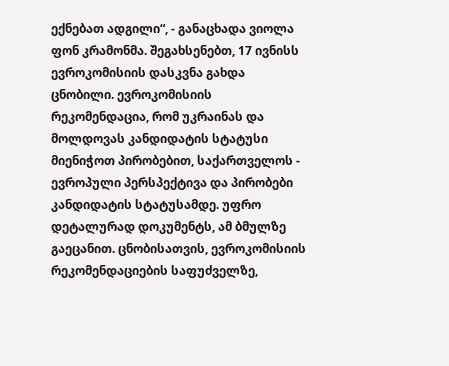ექნებათ ადგილი“, - განაცხადა ვიოლა ფონ კრამონმა. შეგახსენებთ, 17 ივნისს ევროკომისიის დასკვნა გახდა ცნობილი. ევროკომისიის რეკომენდაცია, რომ უკრაინას და მოლდოვას კანდიდატის სტატუსი მიენიჭოთ პირობებით, საქართველოს - ევროპული პერსპექტივა და პირობები კანდიდატის სტატუსამდე. უფრო დეტალურად დოკუმენტს, ამ ბმულზე გაეცანით. ცნობისათვის, ევროკომისიის რეკომენდაციების საფუძველზე,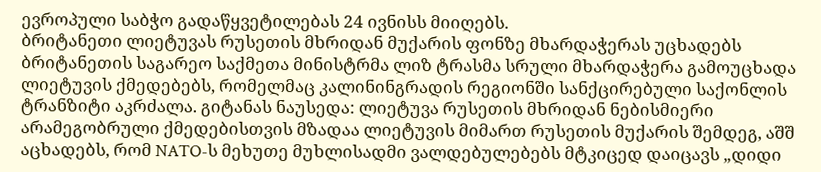ევროპული საბჭო გადაწყვეტილებას 24 ივნისს მიიღებს.
ბრიტანეთი ლიეტუვას რუსეთის მხრიდან მუქარის ფონზე მხარდაჭერას უცხადებს
ბრიტანეთის საგარეო საქმეთა მინისტრმა ლიზ ტრასმა სრული მხარდაჭერა გამოუცხადა ლიეტუვის ქმედებებს, რომელმაც კალინინგრადის რეგიონში სანქცირებული საქონლის ტრანზიტი აკრძალა. გიტანას ნაუსედა: ლიეტუვა რუსეთის მხრიდან ნებისმიერი არამეგობრული ქმედებისთვის მზადაა ლიეტუვის მიმართ რუსეთის მუქარის შემდეგ, აშშ აცხადებს, რომ NATO-ს მეხუთე მუხლისადმი ვალდებულებებს მტკიცედ დაიცავს „დიდი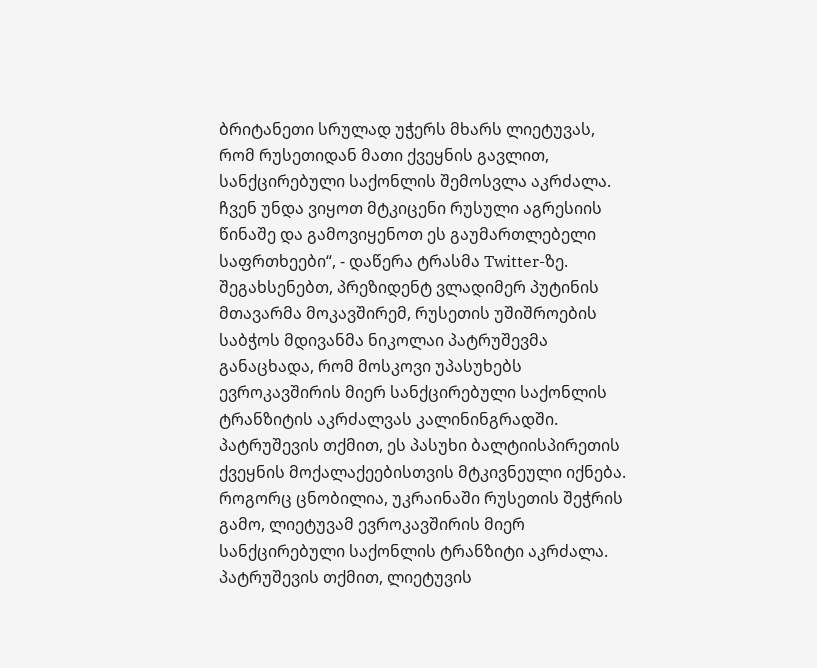ბრიტანეთი სრულად უჭერს მხარს ლიეტუვას, რომ რუსეთიდან მათი ქვეყნის გავლით, სანქცირებული საქონლის შემოსვლა აკრძალა. ჩვენ უნდა ვიყოთ მტკიცენი რუსული აგრესიის წინაშე და გამოვიყენოთ ეს გაუმართლებელი საფრთხეები“, - დაწერა ტრასმა Twitter-ზე. შეგახსენებთ, პრეზიდენტ ვლადიმერ პუტინის მთავარმა მოკავშირემ, რუსეთის უშიშროების საბჭოს მდივანმა ნიკოლაი პატრუშევმა განაცხადა, რომ მოსკოვი უპასუხებს ევროკავშირის მიერ სანქცირებული საქონლის ტრანზიტის აკრძალვას კალინინგრადში. პატრუშევის თქმით, ეს პასუხი ბალტიისპირეთის ქვეყნის მოქალაქეებისთვის მტკივნეული იქნება. როგორც ცნობილია, უკრაინაში რუსეთის შეჭრის გამო, ლიეტუვამ ევროკავშირის მიერ სანქცირებული საქონლის ტრანზიტი აკრძალა. პატრუშევის თქმით, ლიეტუვის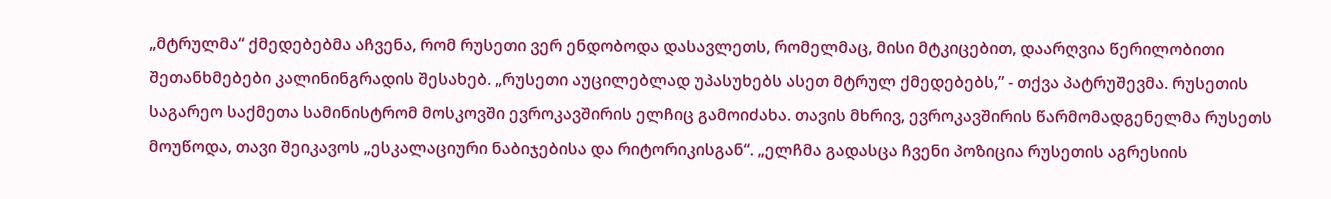„მტრულმა“ ქმედებებმა აჩვენა, რომ რუსეთი ვერ ენდობოდა დასავლეთს, რომელმაც, მისი მტკიცებით, დაარღვია წერილობითი შეთანხმებები კალინინგრადის შესახებ. „რუსეთი აუცილებლად უპასუხებს ასეთ მტრულ ქმედებებს,” - თქვა პატრუშევმა. რუსეთის საგარეო საქმეთა სამინისტრომ მოსკოვში ევროკავშირის ელჩიც გამოიძახა. თავის მხრივ, ევროკავშირის წარმომადგენელმა რუსეთს მოუწოდა, თავი შეიკავოს „ესკალაციური ნაბიჯებისა და რიტორიკისგან“. „ელჩმა გადასცა ჩვენი პოზიცია რუსეთის აგრესიის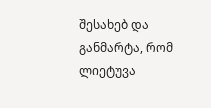შესახებ და განმარტა, რომ ლიეტუვა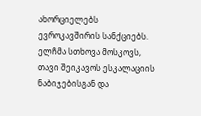ახორციელებს ევროკავშირის სანქციებს. ელჩმა სთხოვა მოსკოვს, თავი შეიკავოს ესკალაციის ნაბიჯებისგან და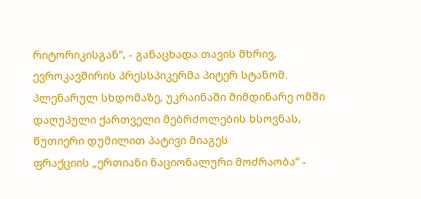რიტორიკისგან“, - განაცხადა თავის მხრივ, ევროკავშირის პრესსპიკერმა პიტერ სტანომ.
პლენარულ სხდომაზე, უკრაინაში მიმდინარე ომში დაღუპული ქართველი მებრძოლების ხსოვნას, წუთიერი დუმილით პატივი მიაგეს
ფრაქციის „ერთიანი ნაციონალური მოძრაობა“ -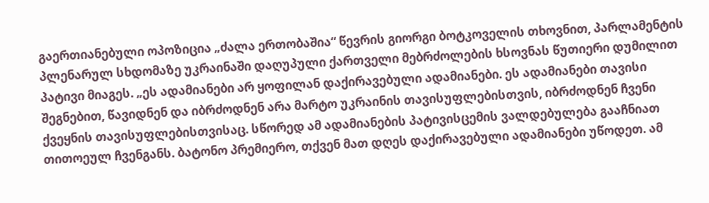გაერთიანებული ოპოზიცია „ძალა ერთობაშია“ წევრის გიორგი ბოტკოველის თხოვნით, პარლამენტის პლენარულ სხდომაზე უკრაინაში დაღუპული ქართველი მებრძოლების ხსოვნას წუთიერი დუმილით პატივი მიაგეს. „ეს ადამიანები არ ყოფილან დაქირავებული ადამიანები. ეს ადამიანები თავისი შეგნებით, წავიდნენ და იბრძოდნენ არა მარტო უკრაინის თავისუფლებისთვის, იბრძოდნენ ჩვენი ქვეყნის თავისუფლებისთვისაც. სწორედ ამ ადამიანების პატივისცემის ვალდებულება გააჩნიათ თითოეულ ჩვენგანს. ბატონო პრემიერო, თქვენ მათ დღეს დაქირავებული ადამიანები უწოდეთ. ამ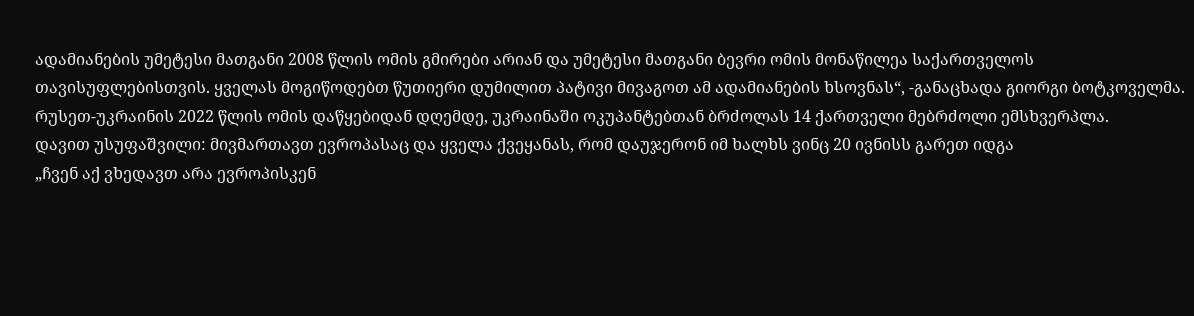ადამიანების უმეტესი მათგანი 2008 წლის ომის გმირები არიან და უმეტესი მათგანი ბევრი ომის მონაწილეა საქართველოს თავისუფლებისთვის. ყველას მოგიწოდებთ წუთიერი დუმილით პატივი მივაგოთ ამ ადამიანების ხსოვნას“, -განაცხადა გიორგი ბოტკოველმა. რუსეთ-უკრაინის 2022 წლის ომის დაწყებიდან დღემდე, უკრაინაში ოკუპანტებთან ბრძოლას 14 ქართველი მებრძოლი ემსხვერპლა.
დავით უსუფაშვილი: მივმართავთ ევროპასაც და ყველა ქვეყანას, რომ დაუჯერონ იმ ხალხს ვინც 20 ივნისს გარეთ იდგა
„ჩვენ აქ ვხედავთ არა ევროპისკენ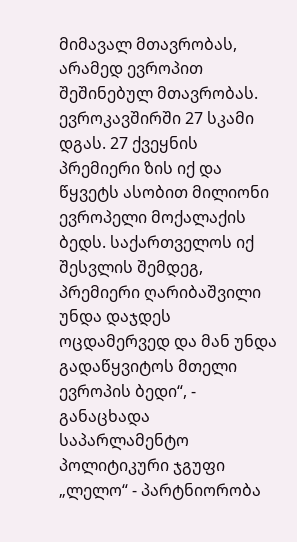მიმავალ მთავრობას, არამედ ევროპით შეშინებულ მთავრობას. ევროკავშირში 27 სკამი დგას. 27 ქვეყნის პრემიერი ზის იქ და წყვეტს ასობით მილიონი ევროპელი მოქალაქის ბედს. საქართველოს იქ შესვლის შემდეგ, პრემიერი ღარიბაშვილი უნდა დაჯდეს ოცდამერვედ და მან უნდა გადაწყვიტოს მთელი ევროპის ბედი“, - განაცხადა საპარლამენტო პოლიტიკური ჯგუფი „ლელო“ - პარტნიორობა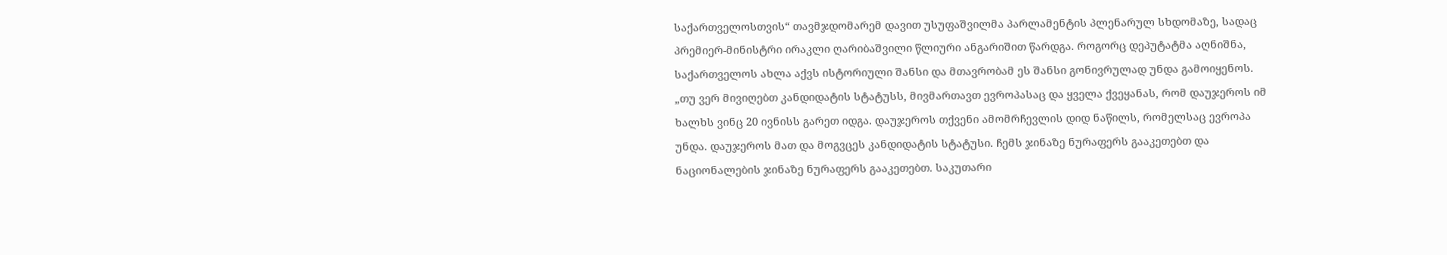საქართველოსთვის“ თავმჯდომარემ დავით უსუფაშვილმა პარლამენტის პლენარულ სხდომაზე, სადაც პრემიერ-მინისტრი ირაკლი ღარიბაშვილი წლიური ანგარიშით წარდგა. როგორც დეპუტატმა აღნიშნა, საქართველოს ახლა აქვს ისტორიული შანსი და მთავრობამ ეს შანსი გონივრულად უნდა გამოიყენოს. „თუ ვერ მივიღებთ კანდიდატის სტატუსს, მივმართავთ ევროპასაც და ყველა ქვეყანას, რომ დაუჯეროს იმ ხალხს ვინც 20 ივნისს გარეთ იდგა. დაუჯეროს თქვენი ამომრჩევლის დიდ ნაწილს, რომელსაც ევროპა უნდა. დაუჯეროს მათ და მოგვცეს კანდიდატის სტატუსი. ჩემს ჯინაზე ნურაფერს გააკეთებთ და ნაციონალების ჯინაზე ნურაფერს გააკეთებთ. საკუთარი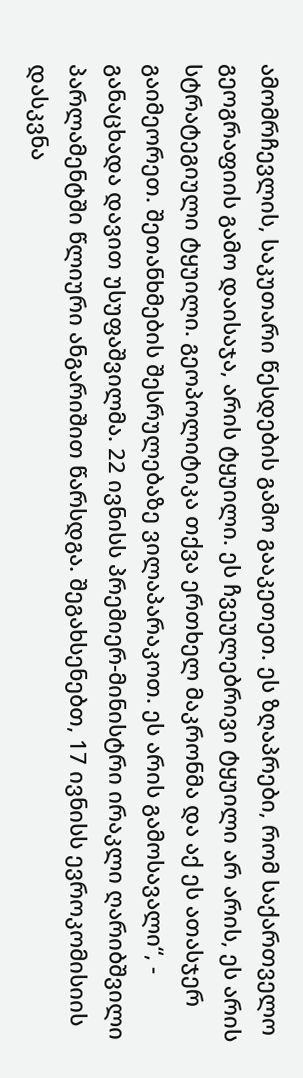ამომრჩევლის, საკუთარი წესდების გამო გააკეთეთ. ეს ზღაპრები, რომ საქართველო გეოგრაფიის გამო დაისაჯა, არის ტყუილი. ეს ჩვეულებრივი ტყუილი არ არის, ეს არის სტრატეგიული ტყუილი. გეოპოლიტიკა თქვა ერთხელ მაკრონმა და აქ ეს ათასჯერ გაიმეორეთ. შეთანხმების შესრულებაზე ვილაპარაკოთ. ეს არის გამოსავალი“, - განაცხადა დავით უსუფაშვილმა. 22 ივნისს პრემიერ-მინისტრი ირაკლი ღარიბშვილი პარლამენტში წლიური ანგარიშით წარსდგა. შეგახსენებთ, 17 ივნისს ევროკომისიის დასკვნა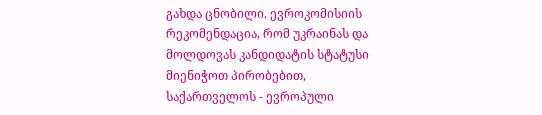გახდა ცნობილი. ევროკომისიის რეკომენდაცია, რომ უკრაინას და მოლდოვას კანდიდატის სტატუსი მიენიჭოთ პირობებით, საქართველოს - ევროპული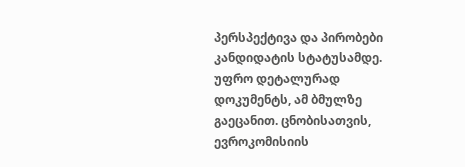პერსპექტივა და პირობები კანდიდატის სტატუსამდე. უფრო დეტალურად დოკუმენტს, ამ ბმულზე გაეცანით. ცნობისათვის, ევროკომისიის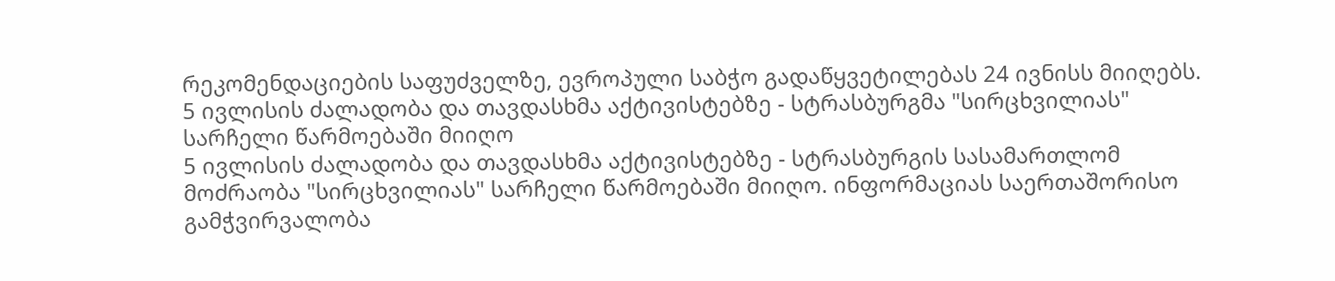რეკომენდაციების საფუძველზე, ევროპული საბჭო გადაწყვეტილებას 24 ივნისს მიიღებს.
5 ივლისის ძალადობა და თავდასხმა აქტივისტებზე - სტრასბურგმა "სირცხვილიას" სარჩელი წარმოებაში მიიღო
5 ივლისის ძალადობა და თავდასხმა აქტივისტებზე - სტრასბურგის სასამართლომ მოძრაობა "სირცხვილიას" სარჩელი წარმოებაში მიიღო. ინფორმაციას საერთაშორისო გამჭვირვალობა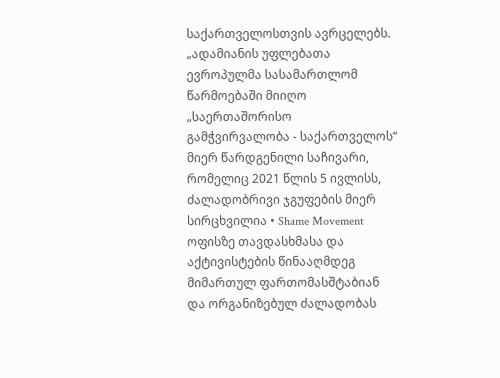საქართველოსთვის ავრცელებს. „ადამიანის უფლებათა ევროპულმა სასამართლომ წარმოებაში მიიღო „საერთაშორისო გამჭვირვალობა - საქართველოს“ მიერ წარდგენილი საჩივარი, რომელიც 2021 წლის 5 ივლისს, ძალადობრივი ჯგუფების მიერ სირცხვილია • Shame Movement ოფისზე თავდასხმასა და აქტივისტების წინააღმდეგ მიმართულ ფართომასშტაბიან და ორგანიზებულ ძალადობას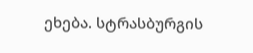ეხება. სტრასბურგის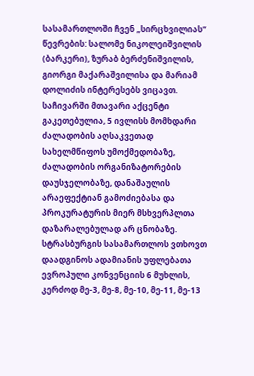სასამართლოში ჩვენ „სირცხვილიას“ წევრების: სალომე ნიკოლეიშვილის (ბარკერი), ზურაბ ბერძენიშვილის, გიორგი მაქარაშვილისა და მარიამ დოლიძის ინტერესებს ვიცავთ. საჩივარში მთავარი აქცენტი გაკეთებულია, 5 ივლისს მომხდარი ძალადობის აღსაკვეთად სახელმწიფოს უმოქმედობაზე, ძალადობის ორგანიზატორების დაუსჯელობაზე, დანაშაულის არაეფექტიან გამოძიებასა და პროკურატურის მიერ მსხვერპლთა დაზარალებულად არ ცნობაზე. სტრასბურგის სასამართლოს ვთხოვთ დაადგინოს ადამიანის უფლებათა ევროპული კონვენციის 6 მუხლის, კერძოდ მე-3, მე-8, მე-10, მე-11, მე-13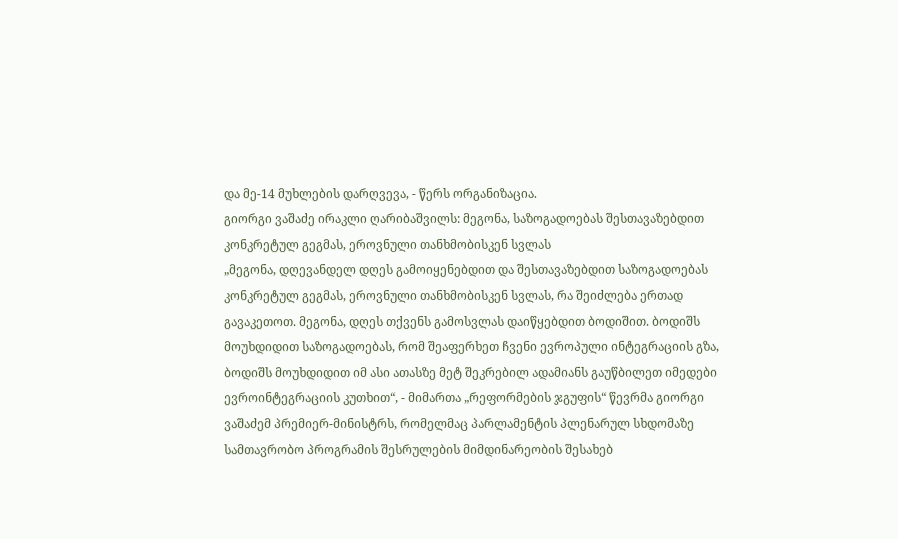და მე-14 მუხლების დარღვევა, - წერს ორგანიზაცია.
გიორგი ვაშაძე ირაკლი ღარიბაშვილს: მეგონა, საზოგადოებას შესთავაზებდით კონკრეტულ გეგმას, ეროვნული თანხმობისკენ სვლას
„მეგონა, დღევანდელ დღეს გამოიყენებდით და შესთავაზებდით საზოგადოებას კონკრეტულ გეგმას, ეროვნული თანხმობისკენ სვლას, რა შეიძლება ერთად გავაკეთოთ. მეგონა, დღეს თქვენს გამოსვლას დაიწყებდით ბოდიშით. ბოდიშს მოუხდიდით საზოგადოებას, რომ შეაფერხეთ ჩვენი ევროპული ინტეგრაციის გზა, ბოდიშს მოუხდიდით იმ ასი ათასზე მეტ შეკრებილ ადამიანს გაუწბილეთ იმედები ევროინტეგრაციის კუთხით“, - მიმართა „რეფორმების ჯგუფის“ წევრმა გიორგი ვაშაძემ პრემიერ-მინისტრს, რომელმაც პარლამენტის პლენარულ სხდომაზე სამთავრობო პროგრამის შესრულების მიმდინარეობის შესახებ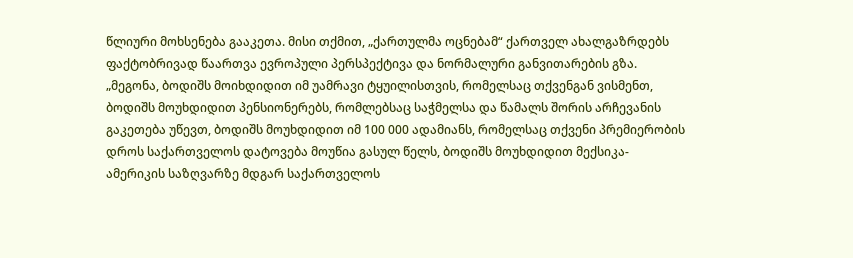წლიური მოხსენება გააკეთა. მისი თქმით, „ქართულმა ოცნებამ“ ქართველ ახალგაზრდებს ფაქტობრივად წაართვა ევროპული პერსპექტივა და ნორმალური განვითარების გზა. „მეგონა, ბოდიშს მოიხდიდით იმ უამრავი ტყუილისთვის, რომელსაც თქვენგან ვისმენთ, ბოდიშს მოუხდიდით პენსიონერებს, რომლებსაც საჭმელსა და წამალს შორის არჩევანის გაკეთება უწევთ, ბოდიშს მოუხდიდით იმ 100 000 ადამიანს, რომელსაც თქვენი პრემიერობის დროს საქართველოს დატოვება მოუწია გასულ წელს, ბოდიშს მოუხდიდით მექსიკა-ამერიკის საზღვარზე მდგარ საქართველოს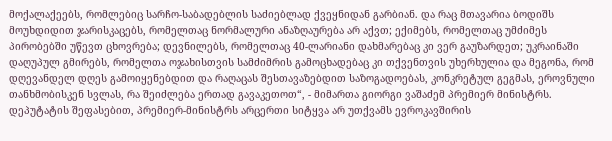მოქალაქეებს, რომლებიც სარჩო-საბადებლის საძიებლად ქვეყნიდან გარბიან. და რაც მთავარია ბოდიშს მოუხდიდით ჯარისკაცებს, რომელთაც ნორმალური ანაზღაურება არ აქვთ; ექიმებს, რომელთაც უმძიმეს პირობებში უწევთ ცხოვრება; დევნილებს, რომელთაც 40-ლარიანი დახმარებაც კი ვერ გაუზარდეთ; უკრაინაში დაღუპულ გმირებს, რომელთა ოჯახისთვის სამძიმრის გამოცხადებაც კი თქვენთვის უხერხულია და მეგონა, რომ დღევანდელ დღეს გამოიყენებდით და რაღაცას შესთავაზებდით საზოგადოებას, კონკრეტულ გეგმას, ეროვნული თანხმობისკენ სვლას, რა შეიძლება ერთად გავაკეთოთ“, - მიმართა გიორგი ვაშაძემ პრემიერ მინისტრს. დეპუტატის შეფასებით, პრემიერ-მინისტრს არცერთი სიტყვა არ უთქვამს ევროკავშირის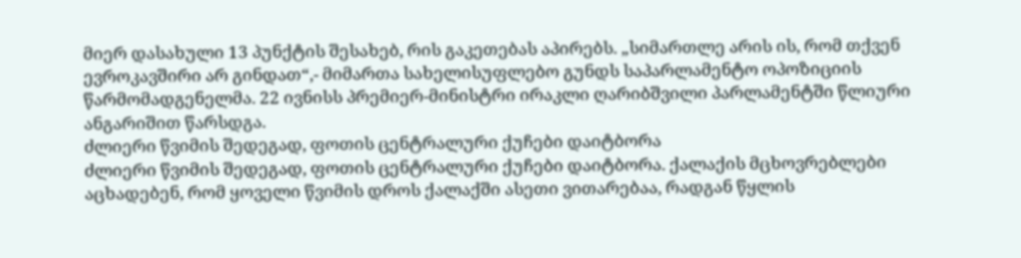მიერ დასახული 13 პუნქტის შესახებ, რის გაკეთებას აპირებს. „სიმართლე არის ის, რომ თქვენ ევროკავშირი არ გინდათ“,- მიმართა სახელისუფლებო გუნდს საპარლამენტო ოპოზიციის წარმომადგენელმა. 22 ივნისს პრემიერ-მინისტრი ირაკლი ღარიბშვილი პარლამენტში წლიური ანგარიშით წარსდგა.
ძლიერი წვიმის შედეგად, ფოთის ცენტრალური ქუჩები დაიტბორა
ძლიერი წვიმის შედეგად, ფოთის ცენტრალური ქუჩები დაიტბორა. ქალაქის მცხოვრებლები აცხადებენ, რომ ყოველი წვიმის დროს ქალაქში ასეთი ვითარებაა, რადგან წყლის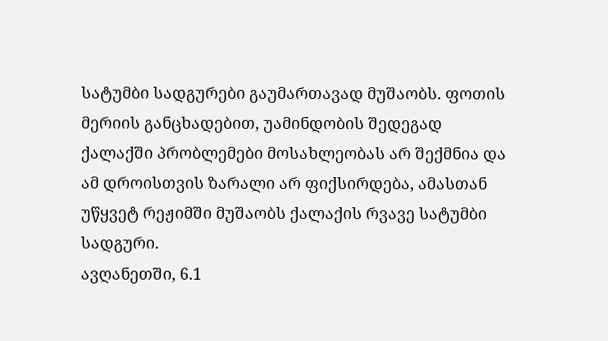სატუმბი სადგურები გაუმართავად მუშაობს. ფოთის მერიის განცხადებით, უამინდობის შედეგად ქალაქში პრობლემები მოსახლეობას არ შექმნია და ამ დროისთვის ზარალი არ ფიქსირდება, ამასთან უწყვეტ რეჟიმში მუშაობს ქალაქის რვავე სატუმბი სადგური.
ავღანეთში, 6.1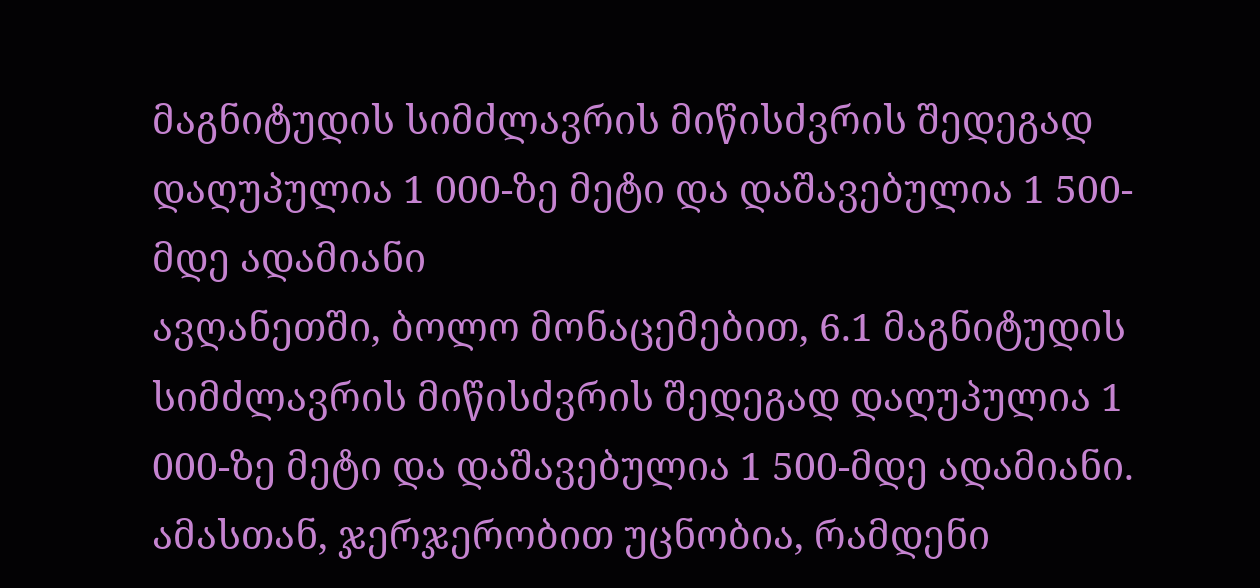მაგნიტუდის სიმძლავრის მიწისძვრის შედეგად დაღუპულია 1 000-ზე მეტი და დაშავებულია 1 500-მდე ადამიანი
ავღანეთში, ბოლო მონაცემებით, 6.1 მაგნიტუდის სიმძლავრის მიწისძვრის შედეგად დაღუპულია 1 000-ზე მეტი და დაშავებულია 1 500-მდე ადამიანი. ამასთან, ჯერჯერობით უცნობია, რამდენი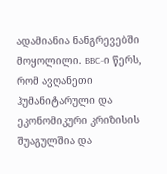ადამიანია ნანგრევებში მოყოლილი. BBC-ი წერს, რომ ავღანეთი ჰუმანიტარული და ეკონომიკური კრიზისის შუაგულშია და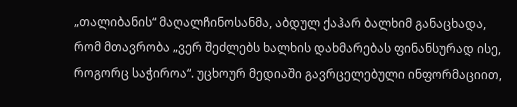„თალიბანის“ მაღალჩინოსანმა, აბდულ ქაჰარ ბალხიმ განაცხადა, რომ მთავრობა „ვერ შეძლებს ხალხის დახმარებას ფინანსურად ისე, როგორც საჭიროა“. უცხოურ მედიაში გავრცელებული ინფორმაციით,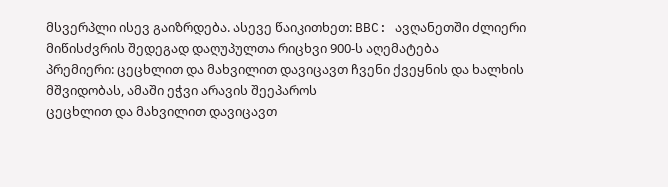მსვერპლი ისევ გაიზრდება. ასევე წაიკითხეთ: BBC: ავღანეთში ძლიერი მიწისძვრის შედეგად დაღუპულთა რიცხვი 900-ს აღემატება
პრემიერი: ცეცხლით და მახვილით დავიცავთ ჩვენი ქვეყნის და ხალხის მშვიდობას, ამაში ეჭვი არავის შეეპაროს
ცეცხლით და მახვილით დავიცავთ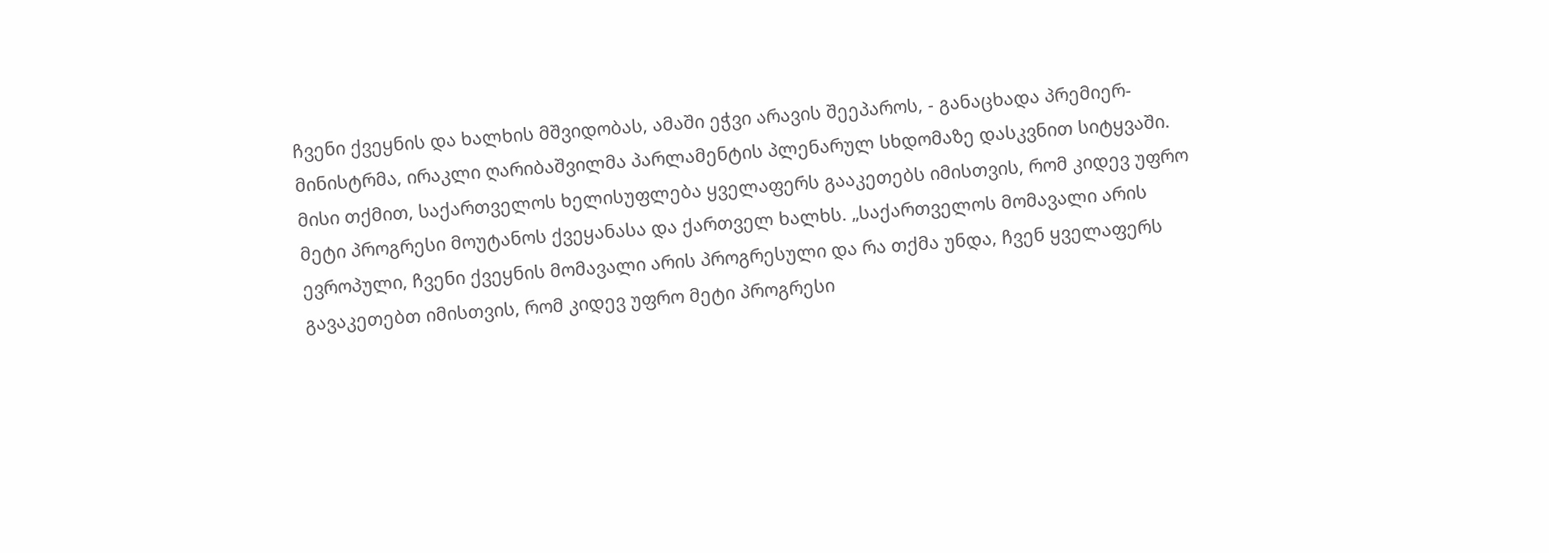ჩვენი ქვეყნის და ხალხის მშვიდობას, ამაში ეჭვი არავის შეეპაროს, - განაცხადა პრემიერ-მინისტრმა, ირაკლი ღარიბაშვილმა პარლამენტის პლენარულ სხდომაზე დასკვნით სიტყვაში. მისი თქმით, საქართველოს ხელისუფლება ყველაფერს გააკეთებს იმისთვის, რომ კიდევ უფრო მეტი პროგრესი მოუტანოს ქვეყანასა და ქართველ ხალხს. „საქართველოს მომავალი არის ევროპული, ჩვენი ქვეყნის მომავალი არის პროგრესული და რა თქმა უნდა, ჩვენ ყველაფერს გავაკეთებთ იმისთვის, რომ კიდევ უფრო მეტი პროგრესი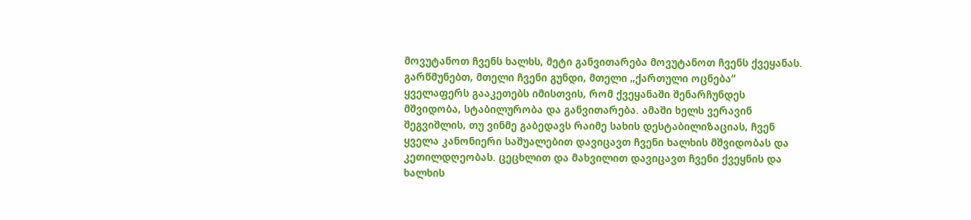მოვუტანოთ ჩვენს ხალხს, მეტი განვითარება მოვუტანოთ ჩვენს ქვეყანას. გარწმუნებთ, მთელი ჩვენი გუნდი, მთელი „ქართული ოცნება“ ყველაფერს გააკეთებს იმისთვის, რომ ქვეყანაში შენარჩუნდეს მშვიდობა, სტაბილურობა და განვითარება. ამაში ხელს ვერავინ შეგვიშლის, თუ ვინმე გაბედავს რაიმე სახის დესტაბილიზაციას, ჩვენ ყველა კანონიერი საშუალებით დავიცავთ ჩვენი ხალხის მშვიდობას და კეთილდღეობას. ცეცხლით და მახვილით დავიცავთ ჩვენი ქვეყნის და ხალხის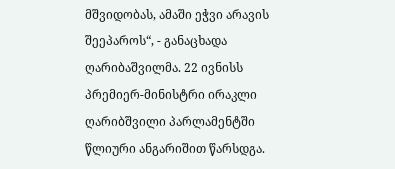მშვიდობას, ამაში ეჭვი არავის შეეპაროს“, - განაცხადა ღარიბაშვილმა. 22 ივნისს პრემიერ-მინისტრი ირაკლი ღარიბშვილი პარლამენტში წლიური ანგარიშით წარსდგა.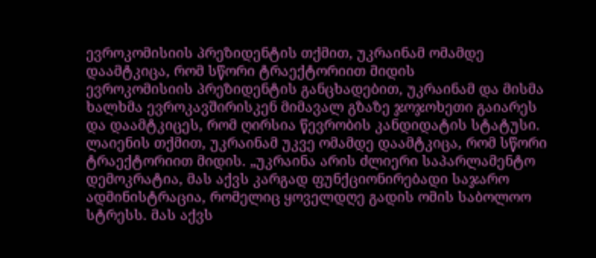ევროკომისიის პრეზიდენტის თქმით, უკრაინამ ომამდე დაამტკიცა, რომ სწორი ტრაექტორიით მიდის
ევროკომისიის პრეზიდენტის განცხადებით, უკრაინამ და მისმა ხალხმა ევროკავშირისკენ მიმავალ გზაზე ჯოჯოხეთი გაიარეს და დაამტკიცეს, რომ ღირსია წევრობის კანდიდატის სტატუსი. ლაიენის თქმით, უკრაინამ უკვე ომამდე დაამტკიცა, რომ სწორი ტრაექტორიით მიდის. „უკრაინა არის ძლიერი საპარლამენტო დემოკრატია, მას აქვს კარგად ფუნქციონირებადი საჯარო ადმინისტრაცია, რომელიც ყოველდღე გადის ომის საბოლოო სტრესს. მას აქვს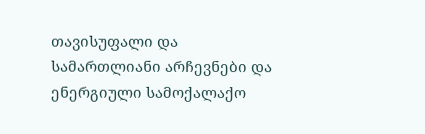თავისუფალი და სამართლიანი არჩევნები და ენერგიული სამოქალაქო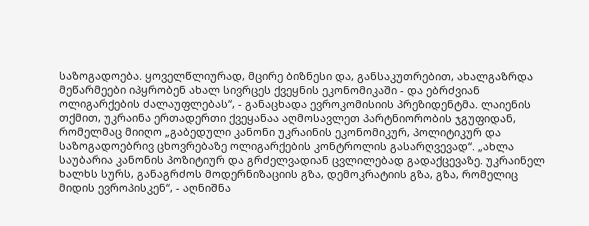საზოგადოება. ყოველწლიურად, მცირე ბიზნესი და, განსაკუთრებით, ახალგაზრდა მეწარმეები იპყრობენ ახალ სივრცეს ქვეყნის ეკონომიკაში - და ებრძვიან ოლიგარქების ძალაუფლებას“, - განაცხადა ევროკომისიის პრეზიდენტმა. ლაიენის თქმით, უკრაინა ერთადერთი ქვეყანაა აღმოსავლეთ პარტნიორობის ჯგუფიდან, რომელმაც მიიღო „გაბედული კანონი უკრაინის ეკონომიკურ, პოლიტიკურ და საზოგადოებრივ ცხოვრებაზე ოლიგარქების კონტროლის გასარღვევად“. „ახლა საუბარია კანონის პოზიტიურ და გრძელვადიან ცვლილებად გადაქცევაზე. უკრაინელ ხალხს სურს, განაგრძოს მოდერნიზაციის გზა, დემოკრატიის გზა, გზა, რომელიც მიდის ევროპისკენ“, - აღნიშნა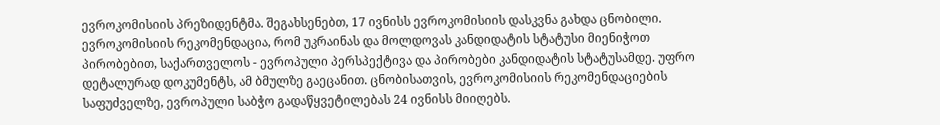ევროკომისიის პრეზიდენტმა. შეგახსენებთ, 17 ივნისს ევროკომისიის დასკვნა გახდა ცნობილი. ევროკომისიის რეკომენდაცია, რომ უკრაინას და მოლდოვას კანდიდატის სტატუსი მიენიჭოთ პირობებით, საქართველოს - ევროპული პერსპექტივა და პირობები კანდიდატის სტატუსამდე. უფრო დეტალურად დოკუმენტს, ამ ბმულზე გაეცანით. ცნობისათვის, ევროკომისიის რეკომენდაციების საფუძველზე, ევროპული საბჭო გადაწყვეტილებას 24 ივნისს მიიღებს.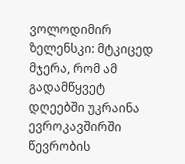ვოლოდიმირ ზელენსკი: მტკიცედ მჯერა, რომ ამ გადამწყვეტ დღეებში უკრაინა ევროკავშირში წევრობის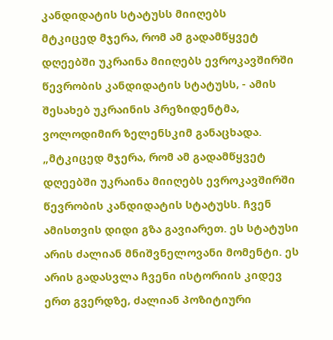კანდიდატის სტატუსს მიიღებს
მტკიცედ მჯერა, რომ ამ გადამწყვეტ დღეებში უკრაინა მიიღებს ევროკავშირში წევრობის კანდიდატის სტატუსს, - ამის შესახებ უკრაინის პრეზიდენტმა, ვოლოდიმირ ზელენსკიმ განაცხადა. „მტკიცედ მჯერა, რომ ამ გადამწყვეტ დღეებში უკრაინა მიიღებს ევროკავშირში წევრობის კანდიდატის სტატუსს. ჩვენ ამისთვის დიდი გზა გავიარეთ. ეს სტატუსი არის ძალიან მნიშვნელოვანი მომენტი. ეს არის გადასვლა ჩვენი ისტორიის კიდევ ერთ გვერდზე, ძალიან პოზიტიური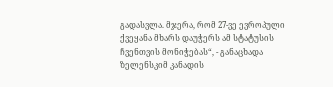გადასვლა. მჯერა, რომ 27-ვე ევროპული ქვეყანა მხარს დაუჭერს ამ სტატუსის ჩვენთვის მონიჭებას“, - განაცხადა ზელენსკიმ კანადის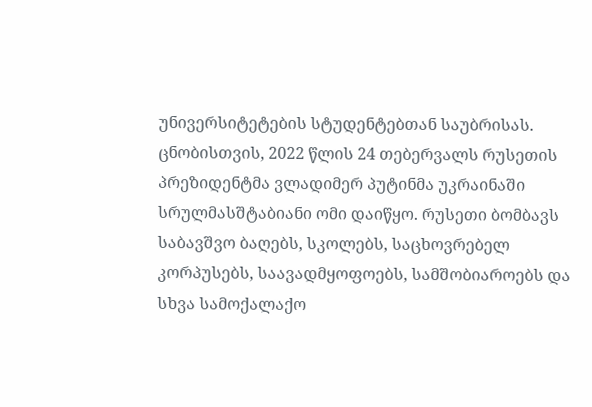უნივერსიტეტების სტუდენტებთან საუბრისას. ცნობისთვის, 2022 წლის 24 თებერვალს რუსეთის პრეზიდენტმა ვლადიმერ პუტინმა უკრაინაში სრულმასშტაბიანი ომი დაიწყო. რუსეთი ბომბავს საბავშვო ბაღებს, სკოლებს, საცხოვრებელ კორპუსებს, საავადმყოფოებს, სამშობიაროებს და სხვა სამოქალაქო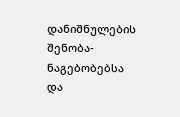დანიშნულების შენობა-ნაგებობებსა და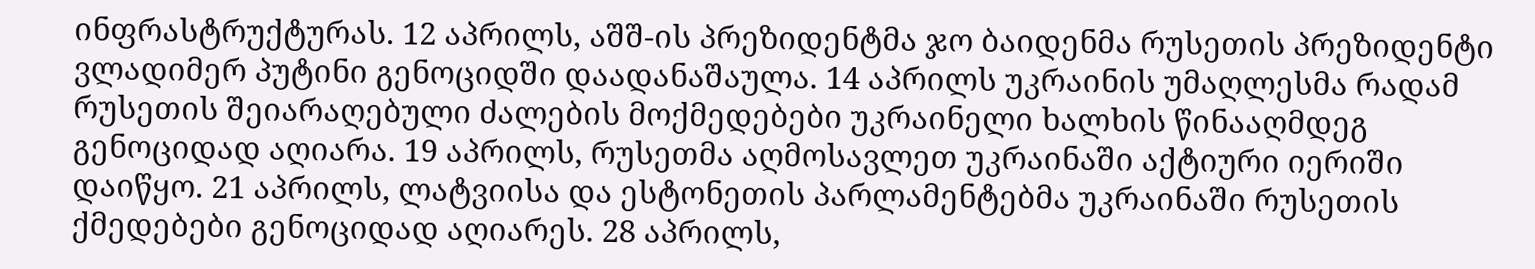ინფრასტრუქტურას. 12 აპრილს, აშშ-ის პრეზიდენტმა ჯო ბაიდენმა რუსეთის პრეზიდენტი ვლადიმერ პუტინი გენოციდში დაადანაშაულა. 14 აპრილს უკრაინის უმაღლესმა რადამ რუსეთის შეიარაღებული ძალების მოქმედებები უკრაინელი ხალხის წინააღმდეგ გენოციდად აღიარა. 19 აპრილს, რუსეთმა აღმოსავლეთ უკრაინაში აქტიური იერიში დაიწყო. 21 აპრილს, ლატვიისა და ესტონეთის პარლამენტებმა უკრაინაში რუსეთის ქმედებები გენოციდად აღიარეს. 28 აპრილს,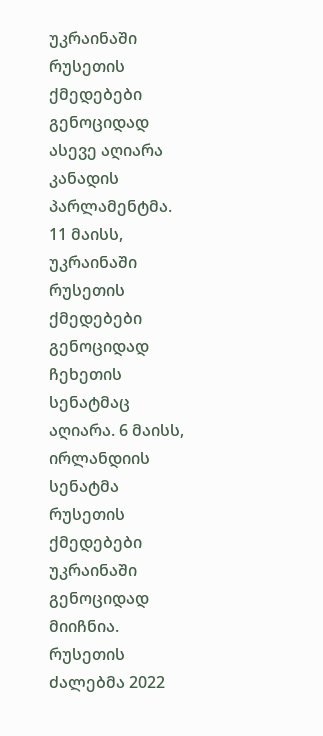უკრაინაში რუსეთის ქმედებები გენოციდად ასევე აღიარა კანადის პარლამენტმა. 11 მაისს, უკრაინაში რუსეთის ქმედებები გენოციდად ჩეხეთის სენატმაც აღიარა. 6 მაისს, ირლანდიის სენატმა რუსეთის ქმედებები უკრაინაში გენოციდად მიიჩნია. რუსეთის ძალებმა 2022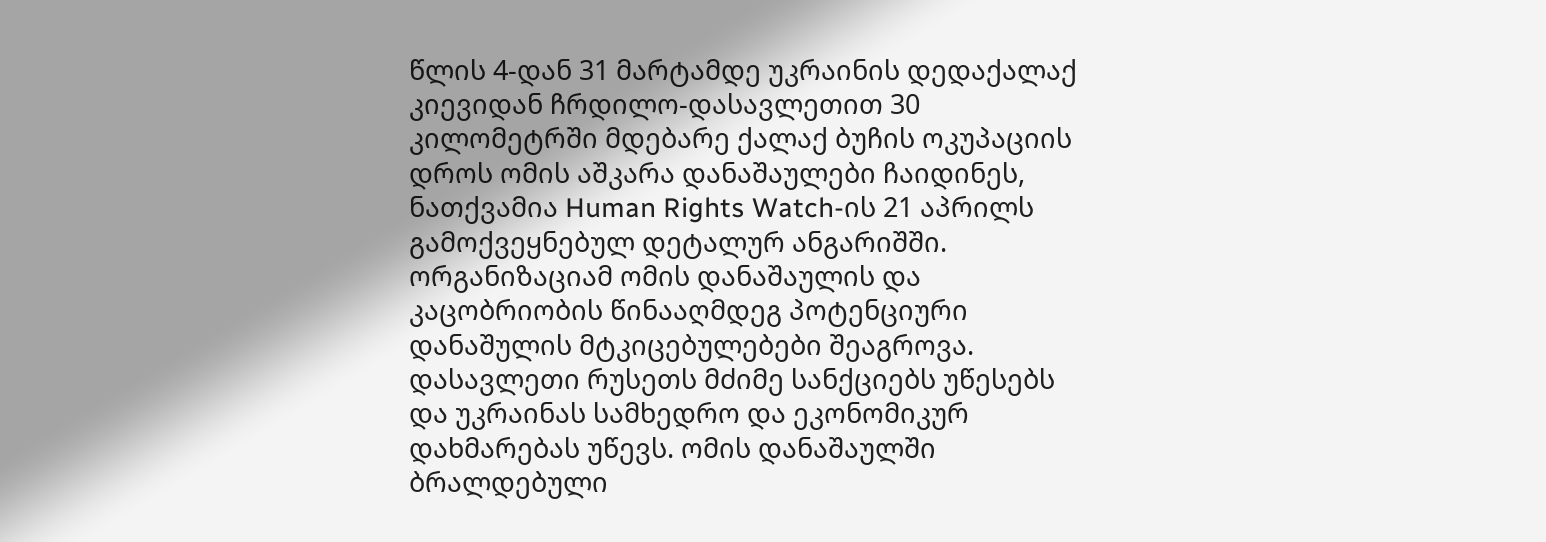წლის 4-დან 31 მარტამდე უკრაინის დედაქალაქ კიევიდან ჩრდილო-დასავლეთით 30 კილომეტრში მდებარე ქალაქ ბუჩის ოკუპაციის დროს ომის აშკარა დანაშაულები ჩაიდინეს, ნათქვამია Human Rights Watch-ის 21 აპრილს გამოქვეყნებულ დეტალურ ანგარიშში. ორგანიზაციამ ომის დანაშაულის და კაცობრიობის წინააღმდეგ პოტენციური დანაშულის მტკიცებულებები შეაგროვა. დასავლეთი რუსეთს მძიმე სანქციებს უწესებს და უკრაინას სამხედრო და ეკონომიკურ დახმარებას უწევს. ომის დანაშაულში ბრალდებული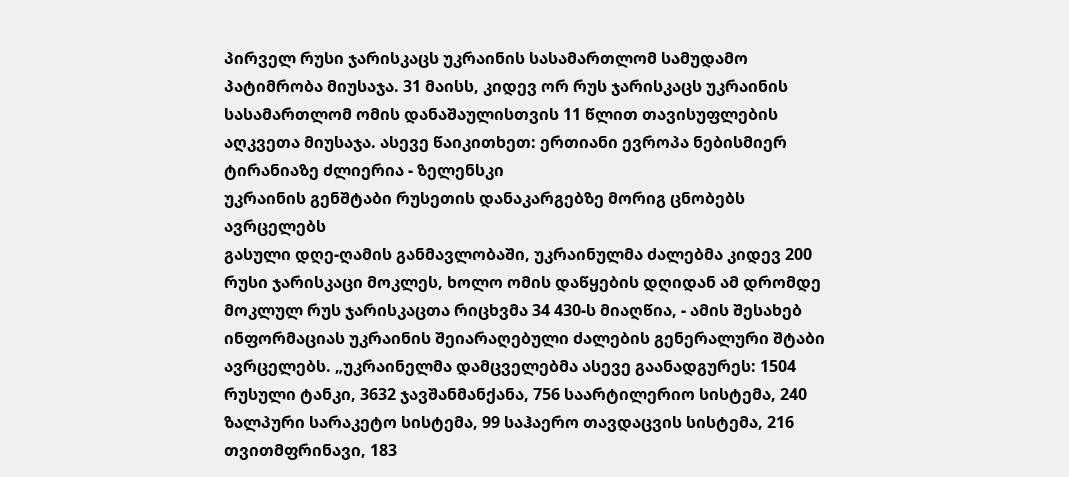პირველ რუსი ჯარისკაცს უკრაინის სასამართლომ სამუდამო პატიმრობა მიუსაჯა. 31 მაისს, კიდევ ორ რუს ჯარისკაცს უკრაინის სასამართლომ ომის დანაშაულისთვის 11 წლით თავისუფლების აღკვეთა მიუსაჯა. ასევე წაიკითხეთ: ერთიანი ევროპა ნებისმიერ ტირანიაზე ძლიერია - ზელენსკი
უკრაინის გენშტაბი რუსეთის დანაკარგებზე მორიგ ცნობებს ავრცელებს
გასული დღე-ღამის განმავლობაში, უკრაინულმა ძალებმა კიდევ 200 რუსი ჯარისკაცი მოკლეს, ხოლო ომის დაწყების დღიდან ამ დრომდე მოკლულ რუს ჯარისკაცთა რიცხვმა 34 430-ს მიაღწია, - ამის შესახებ ინფორმაციას უკრაინის შეიარაღებული ძალების გენერალური შტაბი ავრცელებს. „უკრაინელმა დამცველებმა ასევე გაანადგურეს: 1504 რუსული ტანკი, 3632 ჯავშანმანქანა, 756 საარტილერიო სისტემა, 240 ზალპური სარაკეტო სისტემა, 99 საჰაერო თავდაცვის სისტემა, 216 თვითმფრინავი, 183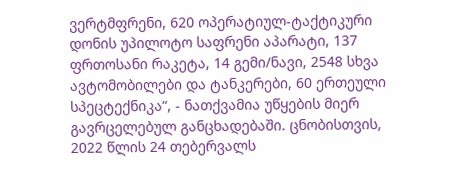ვერტმფრენი, 620 ოპერატიულ-ტაქტიკური დონის უპილოტო საფრენი აპარატი, 137 ფრთოსანი რაკეტა, 14 გემი/ნავი, 2548 სხვა ავტომობილები და ტანკერები, 60 ერთეული სპეცტექნიკა“, - ნათქვამია უწყების მიერ გავრცელებულ განცხადებაში. ცნობისთვის, 2022 წლის 24 თებერვალს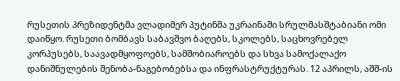რუსეთის პრეზიდენტმა ვლადიმერ პუტინმა უკრაინაში სრულმასშტაბიანი ომი დაიწყო. რუსეთი ბომბავს საბავშვო ბაღებს, სკოლებს, საცხოვრებელ კორპუსებს, საავადმყოფოებს, სამშობიაროებს და სხვა სამოქალაქო დანიშნულების შენობა-ნაგებობებსა და ინფრასტრუქტურას. 12 აპრილს, აშშ-ის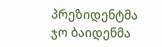პრეზიდენტმა ჯო ბაიდენმა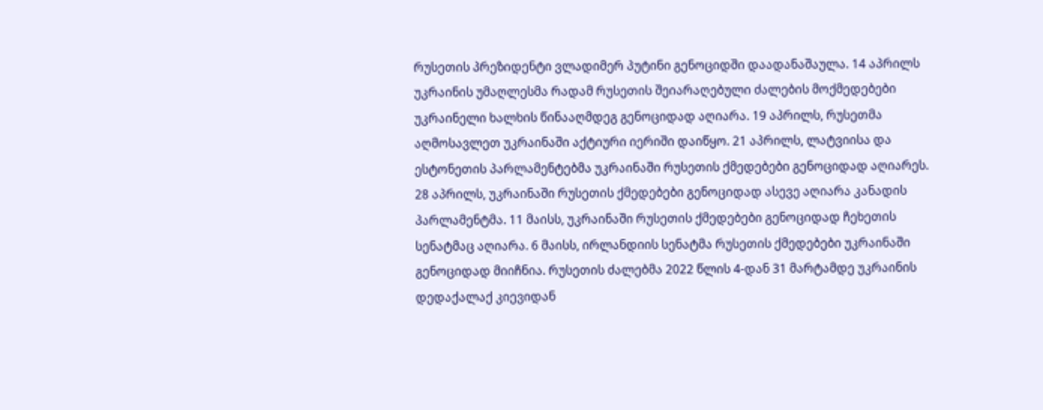რუსეთის პრეზიდენტი ვლადიმერ პუტინი გენოციდში დაადანაშაულა. 14 აპრილს უკრაინის უმაღლესმა რადამ რუსეთის შეიარაღებული ძალების მოქმედებები უკრაინელი ხალხის წინააღმდეგ გენოციდად აღიარა. 19 აპრილს, რუსეთმა აღმოსავლეთ უკრაინაში აქტიური იერიში დაიწყო. 21 აპრილს, ლატვიისა და ესტონეთის პარლამენტებმა უკრაინაში რუსეთის ქმედებები გენოციდად აღიარეს. 28 აპრილს, უკრაინაში რუსეთის ქმედებები გენოციდად ასევე აღიარა კანადის პარლამენტმა. 11 მაისს, უკრაინაში რუსეთის ქმედებები გენოციდად ჩეხეთის სენატმაც აღიარა. 6 მაისს, ირლანდიის სენატმა რუსეთის ქმედებები უკრაინაში გენოციდად მიიჩნია. რუსეთის ძალებმა 2022 წლის 4-დან 31 მარტამდე უკრაინის დედაქალაქ კიევიდან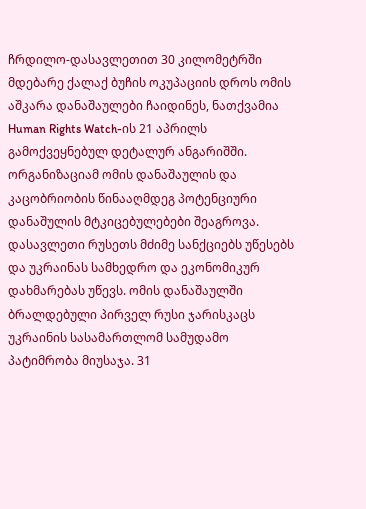ჩრდილო-დასავლეთით 30 კილომეტრში მდებარე ქალაქ ბუჩის ოკუპაციის დროს ომის აშკარა დანაშაულები ჩაიდინეს, ნათქვამია Human Rights Watch-ის 21 აპრილს გამოქვეყნებულ დეტალურ ანგარიშში. ორგანიზაციამ ომის დანაშაულის და კაცობრიობის წინააღმდეგ პოტენციური დანაშულის მტკიცებულებები შეაგროვა. დასავლეთი რუსეთს მძიმე სანქციებს უწესებს და უკრაინას სამხედრო და ეკონომიკურ დახმარებას უწევს. ომის დანაშაულში ბრალდებული პირველ რუსი ჯარისკაცს უკრაინის სასამართლომ სამუდამო პატიმრობა მიუსაჯა. 31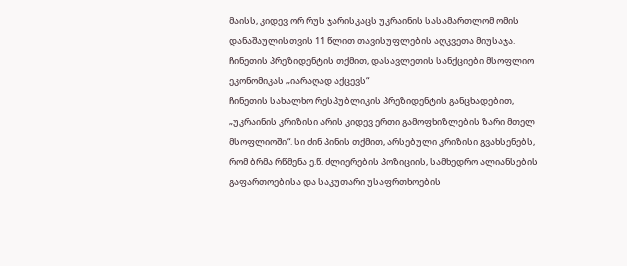მაისს, კიდევ ორ რუს ჯარისკაცს უკრაინის სასამართლომ ომის დანაშაულისთვის 11 წლით თავისუფლების აღკვეთა მიუსაჯა.
ჩინეთის პრეზიდენტის თქმით, დასავლეთის სანქციები მსოფლიო ეკონომიკას „იარაღად აქცევს“
ჩინეთის სახალხო რესპუბლიკის პრეზიდენტის განცხადებით, „უკრაინის კრიზისი არის კიდევ ერთი გამოფხიზლების ზარი მთელ მსოფლიოში“. სი ძინ პინის თქმით, არსებული კრიზისი გვახსენებს, რომ ბრმა რწმენა ე.წ. ძლიერების პოზიციის, სამხედრო ალიანსების გაფართოებისა და საკუთარი უსაფრთხოების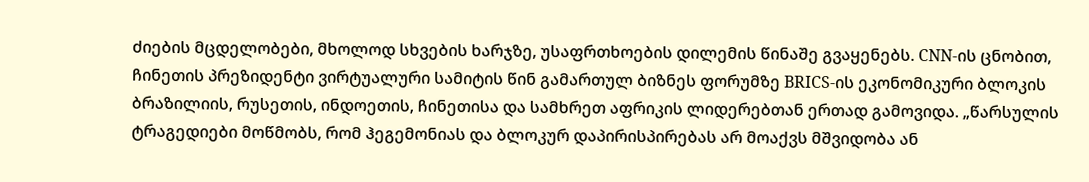ძიების მცდელობები, მხოლოდ სხვების ხარჯზე, უსაფრთხოების დილემის წინაშე გვაყენებს. CNN-ის ცნობით, ჩინეთის პრეზიდენტი ვირტუალური სამიტის წინ გამართულ ბიზნეს ფორუმზე BRICS-ის ეკონომიკური ბლოკის ბრაზილიის, რუსეთის, ინდოეთის, ჩინეთისა და სამხრეთ აფრიკის ლიდერებთან ერთად გამოვიდა. „წარსულის ტრაგედიები მოწმობს, რომ ჰეგემონიას და ბლოკურ დაპირისპირებას არ მოაქვს მშვიდობა ან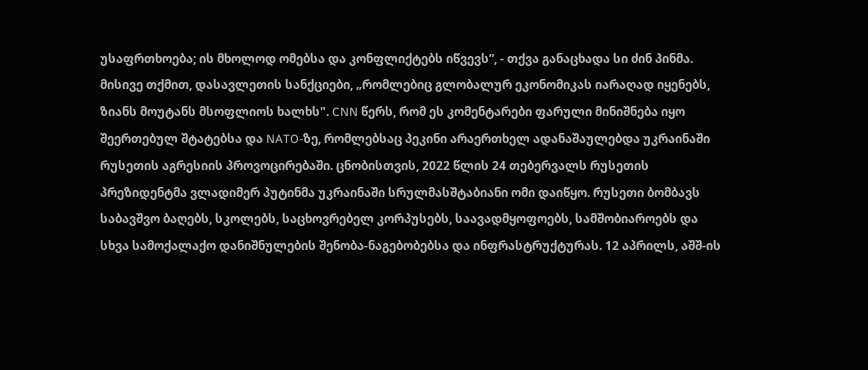უსაფრთხოება; ის მხოლოდ ომებსა და კონფლიქტებს იწვევს”, - თქვა განაცხადა სი ძინ პინმა. მისივე თქმით, დასავლეთის სანქციები, „რომლებიც გლობალურ ეკონომიკას იარაღად იყენებს, ზიანს მოუტანს მსოფლიოს ხალხს". CNN წერს, რომ ეს კომენტარები ფარული მინიშნება იყო შეერთებულ შტატებსა და NATO-ზე, რომლებსაც პეკინი არაერთხელ ადანაშაულებდა უკრაინაში რუსეთის აგრესიის პროვოცირებაში. ცნობისთვის, 2022 წლის 24 თებერვალს რუსეთის პრეზიდენტმა ვლადიმერ პუტინმა უკრაინაში სრულმასშტაბიანი ომი დაიწყო. რუსეთი ბომბავს საბავშვო ბაღებს, სკოლებს, საცხოვრებელ კორპუსებს, საავადმყოფოებს, სამშობიაროებს და სხვა სამოქალაქო დანიშნულების შენობა-ნაგებობებსა და ინფრასტრუქტურას. 12 აპრილს, აშშ-ის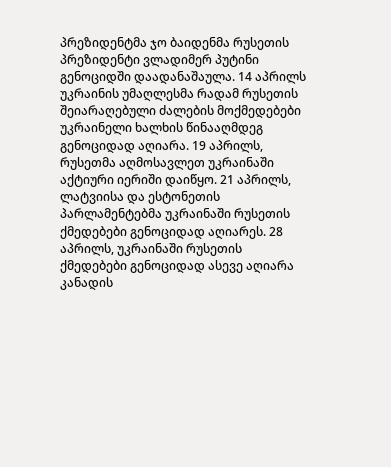პრეზიდენტმა ჯო ბაიდენმა რუსეთის პრეზიდენტი ვლადიმერ პუტინი გენოციდში დაადანაშაულა. 14 აპრილს უკრაინის უმაღლესმა რადამ რუსეთის შეიარაღებული ძალების მოქმედებები უკრაინელი ხალხის წინააღმდეგ გენოციდად აღიარა. 19 აპრილს, რუსეთმა აღმოსავლეთ უკრაინაში აქტიური იერიში დაიწყო. 21 აპრილს, ლატვიისა და ესტონეთის პარლამენტებმა უკრაინაში რუსეთის ქმედებები გენოციდად აღიარეს. 28 აპრილს, უკრაინაში რუსეთის ქმედებები გენოციდად ასევე აღიარა კანადის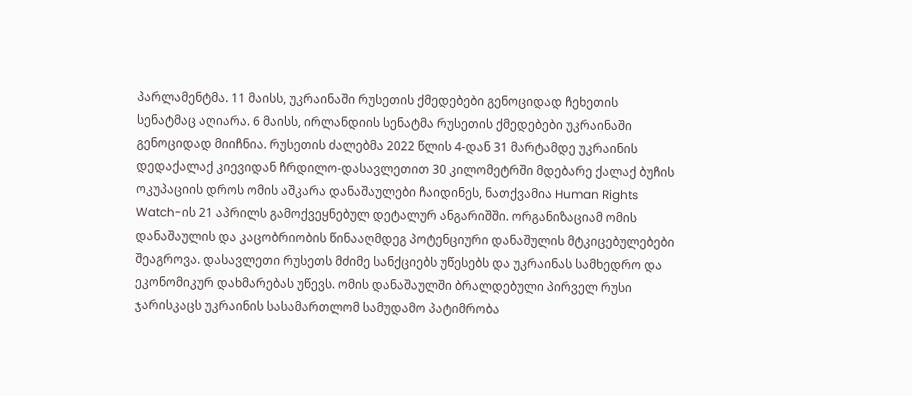პარლამენტმა. 11 მაისს, უკრაინაში რუსეთის ქმედებები გენოციდად ჩეხეთის სენატმაც აღიარა. 6 მაისს, ირლანდიის სენატმა რუსეთის ქმედებები უკრაინაში გენოციდად მიიჩნია. რუსეთის ძალებმა 2022 წლის 4-დან 31 მარტამდე უკრაინის დედაქალაქ კიევიდან ჩრდილო-დასავლეთით 30 კილომეტრში მდებარე ქალაქ ბუჩის ოკუპაციის დროს ომის აშკარა დანაშაულები ჩაიდინეს, ნათქვამია Human Rights Watch-ის 21 აპრილს გამოქვეყნებულ დეტალურ ანგარიშში. ორგანიზაციამ ომის დანაშაულის და კაცობრიობის წინააღმდეგ პოტენციური დანაშულის მტკიცებულებები შეაგროვა. დასავლეთი რუსეთს მძიმე სანქციებს უწესებს და უკრაინას სამხედრო და ეკონომიკურ დახმარებას უწევს. ომის დანაშაულში ბრალდებული პირველ რუსი ჯარისკაცს უკრაინის სასამართლომ სამუდამო პატიმრობა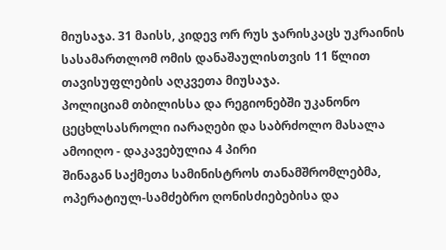მიუსაჯა. 31 მაისს, კიდევ ორ რუს ჯარისკაცს უკრაინის სასამართლომ ომის დანაშაულისთვის 11 წლით თავისუფლების აღკვეთა მიუსაჯა.
პოლიციამ თბილისსა და რეგიონებში უკანონო ცეცხლსასროლი იარაღები და საბრძოლო მასალა ამოიღო - დაკავებულია 4 პირი
შინაგან საქმეთა სამინისტროს თანამშრომლებმა, ოპერატიულ-სამძებრო ღონისძიებებისა და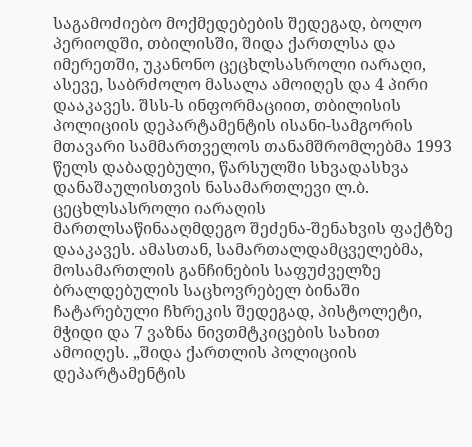საგამოძიებო მოქმედებების შედეგად, ბოლო პერიოდში, თბილისში, შიდა ქართლსა და იმერეთში, უკანონო ცეცხლსასროლი იარაღი, ასევე, საბრძოლო მასალა ამოიღეს და 4 პირი დააკავეს. შსს-ს ინფორმაციით, თბილისის პოლიციის დეპარტამენტის ისანი-სამგორის მთავარი სამმართველოს თანამშრომლებმა 1993 წელს დაბადებული, წარსულში სხვადასხვა დანაშაულისთვის ნასამართლევი ლ.ბ. ცეცხლსასროლი იარაღის მართლსაწინააღმდეგო შეძენა-შენახვის ფაქტზე დააკავეს. ამასთან, სამართალდამცველებმა, მოსამართლის განჩინების საფუძველზე ბრალდებულის საცხოვრებელ ბინაში ჩატარებული ჩხრეკის შედეგად, პისტოლეტი, მჭიდი და 7 ვაზნა ნივთმტკიცების სახით ამოიღეს. „შიდა ქართლის პოლიციის დეპარტამენტის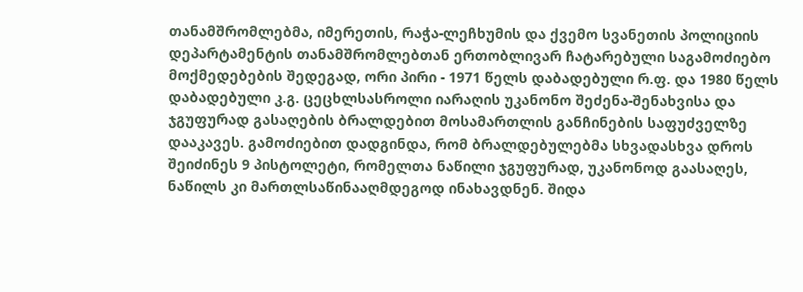თანამშრომლებმა, იმერეთის, რაჭა-ლეჩხუმის და ქვემო სვანეთის პოლიციის დეპარტამენტის თანამშრომლებთან ერთობლივარ ჩატარებული საგამოძიებო მოქმედებების შედეგად, ორი პირი - 1971 წელს დაბადებული რ.ფ. და 1980 წელს დაბადებული კ.გ. ცეცხლსასროლი იარაღის უკანონო შეძენა-შენახვისა და ჯგუფურად გასაღების ბრალდებით მოსამართლის განჩინების საფუძველზე დააკავეს. გამოძიებით დადგინდა, რომ ბრალდებულებმა სხვადასხვა დროს შეიძინეს 9 პისტოლეტი, რომელთა ნაწილი ჯგუფურად, უკანონოდ გაასაღეს, ნაწილს კი მართლსაწინააღმდეგოდ ინახავდნენ. შიდა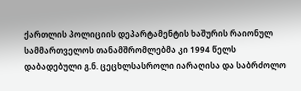ქართლის პოლიციის დეპარტამენტის ხაშურის რაიონულ სამმართველოს თანამშრომლებმა კი 1994 წელს დაბადებული გ.ნ. ცეცხლსასროლი იარაღისა და საბრძოლო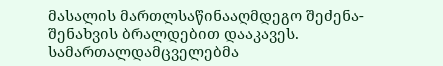მასალის მართლსაწინააღმდეგო შეძენა-შენახვის ბრალდებით დააკავეს. სამართალდამცველებმა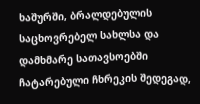ხაშურში, ბრალდებულის საცხოვრებელ სახლსა და დამხმარე სათავსოებში ჩატარებული ჩხრეკის შედეგად,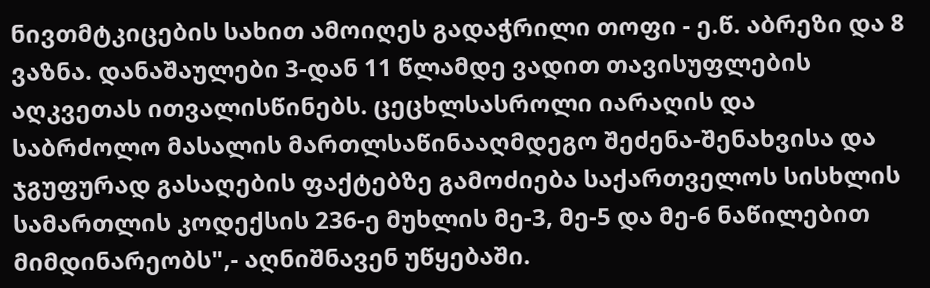ნივთმტკიცების სახით ამოიღეს გადაჭრილი თოფი - ე.წ. აბრეზი და 8 ვაზნა. დანაშაულები 3-დან 11 წლამდე ვადით თავისუფლების აღკვეთას ითვალისწინებს. ცეცხლსასროლი იარაღის და საბრძოლო მასალის მართლსაწინააღმდეგო შეძენა-შენახვისა და ჯგუფურად გასაღების ფაქტებზე გამოძიება საქართველოს სისხლის სამართლის კოდექსის 236-ე მუხლის მე-3, მე-5 და მე-6 ნაწილებით მიმდინარეობს",- აღნიშნავენ უწყებაში.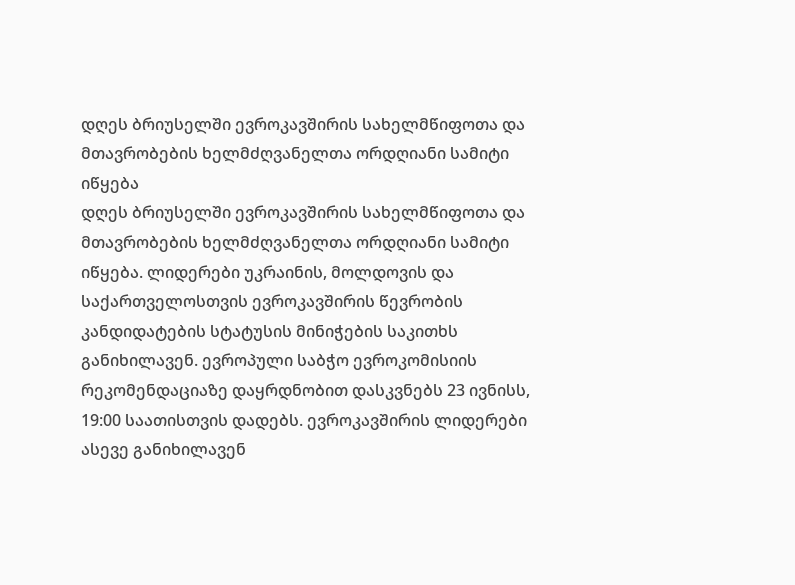დღეს ბრიუსელში ევროკავშირის სახელმწიფოთა და მთავრობების ხელმძღვანელთა ორდღიანი სამიტი იწყება
დღეს ბრიუსელში ევროკავშირის სახელმწიფოთა და მთავრობების ხელმძღვანელთა ორდღიანი სამიტი იწყება. ლიდერები უკრაინის, მოლდოვის და საქართველოსთვის ევროკავშირის წევრობის კანდიდატების სტატუსის მინიჭების საკითხს განიხილავენ. ევროპული საბჭო ევროკომისიის რეკომენდაციაზე დაყრდნობით დასკვნებს 23 ივნისს, 19:00 საათისთვის დადებს. ევროკავშირის ლიდერები ასევე განიხილავენ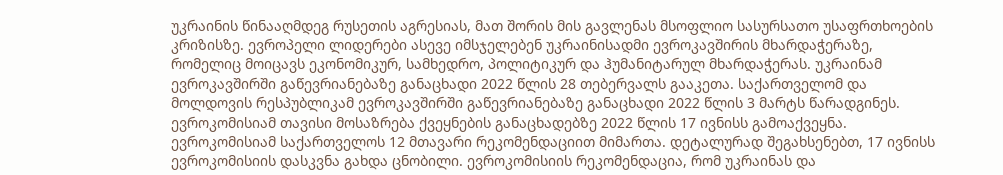უკრაინის წინააღმდეგ რუსეთის აგრესიას, მათ შორის მის გავლენას მსოფლიო სასურსათო უსაფრთხოების კრიზისზე. ევროპელი ლიდერები ასევე იმსჯელებენ უკრაინისადმი ევროკავშირის მხარდაჭერაზე, რომელიც მოიცავს ეკონომიკურ, სამხედრო, პოლიტიკურ და ჰუმანიტარულ მხარდაჭერას. უკრაინამ ევროკავშირში გაწევრიანებაზე განაცხადი 2022 წლის 28 თებერვალს გააკეთა. საქართველომ და მოლდოვის რესპუბლიკამ ევროკავშირში გაწევრიანებაზე განაცხადი 2022 წლის 3 მარტს წარადგინეს. ევროკომისიამ თავისი მოსაზრება ქვეყნების განაცხადებზე 2022 წლის 17 ივნისს გამოაქვეყნა. ევროკომისიამ საქართველოს 12 მთავარი რეკომენდაციით მიმართა. დეტალურად შეგახსენებთ, 17 ივნისს ევროკომისიის დასკვნა გახდა ცნობილი. ევროკომისიის რეკომენდაცია, რომ უკრაინას და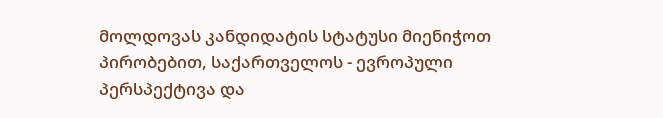მოლდოვას კანდიდატის სტატუსი მიენიჭოთ პირობებით, საქართველოს - ევროპული პერსპექტივა და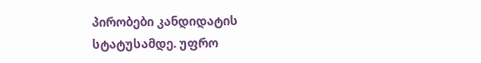პირობები კანდიდატის სტატუსამდე. უფრო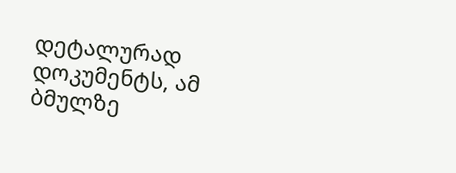დეტალურად დოკუმენტს, ამ ბმულზე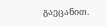გაეცანით.